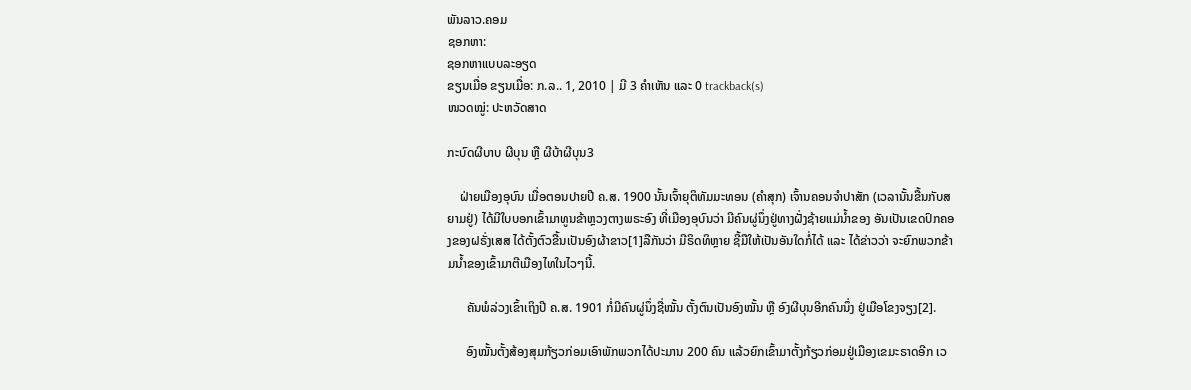ພັນລາວ.ຄອມ
ຊອກຫາ:
ຊອກຫາແບບລະອຽດ
ຂຽນເມື່ອ ຂຽນເມື່ອ: ກ.ລ.. 1, 2010 | ມີ 3 ຄຳເຫັນ ແລະ 0 trackback(s)
ໜວດໝູ່: ປະຫວັດສາດ

ກະບົດຜີບາບ ຜີບຸນ ຫຼື ຜີບ້າຜີບຸນ3

    ຝ່າຍເມືອງອຸບົນ ເມື່ອຕອນປາຍປີ ຄ.ສ. 1900 ນັ້ນເຈົ້າຍຸຕິທັມມະທອນ (ຄຳສຸກ) ເຈົ້ານຄອນຈຳປາສັກ (ເວລານັ້ນຂື້ນກັບສຍາມຢູ່) ໄດ້ມີໃບບອກເຂົ້າມາທູນຂ້າຫຼວງຕາງພຣະອົງ ທີ່ເມືອງອຸບົນວ່າ ມີຄົນຜູ່ນຶ່ງຢູ່ທາງຝັ່ງຊ້າຍແມ່ນ້ຳຂອງ ອັນເປັນເຂດປົກຄອງຂອງຝຣັ່ງເສສ ໄດ້ຕັ້ງຕົວຂື້ນເປັນອົງຜ້າຂາວ[1]ລືກັນວ່າ ມີຣິດທິຫຼາຍ ຊີ້ມືໃຫ້ເປັນອັນໃດກໍ່ໄດ້ ແລະ ໄດ້ຂ່າວວ່າ ຈະຍົກພວກຂ້າມນ້ຳຂອງເຂົ້າມາຕີເມືອງໄທໃນໄວໆນີ້.

      ຄັນພໍລ່ວງເຂົ້າເຖິງປີ ຄ.ສ. 1901 ກໍ່ມີຄົນຜູ່ນຶ່ງຊື່ໝັ້ນ ຕັ້ງຕົນເປັນອົງໝັ້ນ ຫຼື ອົງຜີບຸນອີກຄົນນຶ່ງ ຢູ່ເມືອໂຂງຈຽງ[2].

      ອົງໝັ້ນຕັ້ງສ້ອງສຸມກ້ຽວກ່ອມເອົາພັກພວກໄດ້ປະມານ 200 ຄົນ ແລ້ວຍົກເຂົ້າມາຕັ້ງກ້ຽວກ່ອມຢູ່ເມືອງເຂມະຣາດອີກ ເວ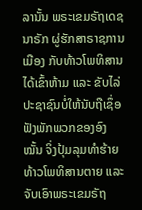ລານັ້ນ ພຣະເຂມຣັຖເດຊນາຣັກ ຜູ່ຮັກສາຣາຊການເມືອງ ກັບທ້າວໂພທິສານ ໄດ້ເຂົ້າຫ້າມ ແລະ ຂັບໄລ່ປະຊາຊົນບໍ່ໃຫ້ນັບຖືເຊຶ່ອຟັງພັກພວກຂອງອົງໝັ້ນ ຈິ່ງປຸ້ມລຸມທຳຮ້າຍທ້າວໂພທິສານຕາຍ ແລະ ຈັບເອົາພຣະເຂມຣັຖ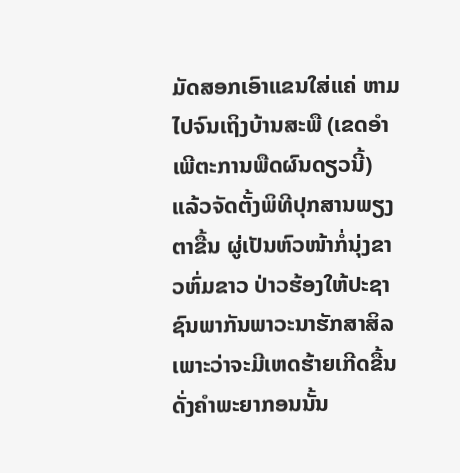ມັດສອກເອົາແຂນໃສ່ແຄ່ ຫາມໄປຈົນເຖິງບ້ານສະພື (ເຂດອໍາເພີຕະການພືດຜົນດຽວນີ້) ແລ້ວຈັດຕັ້ງພິທີປຸກສານພຽງຕາຂື້ນ ຜູ່ເປັນຫົວໜ້າກໍ່ນຸ່ງຂາວຫົ່ມຂາວ ປ່າວຮ້ອງໃຫ້ປະຊາຊົນພາກັນພາວະນາຮັກສາສິລ ເພາະວ່າຈະມີເຫດຮ້າຍເກີດຂື້ນ ດັ່ງຄຳພະຍາກອນນັ້ນ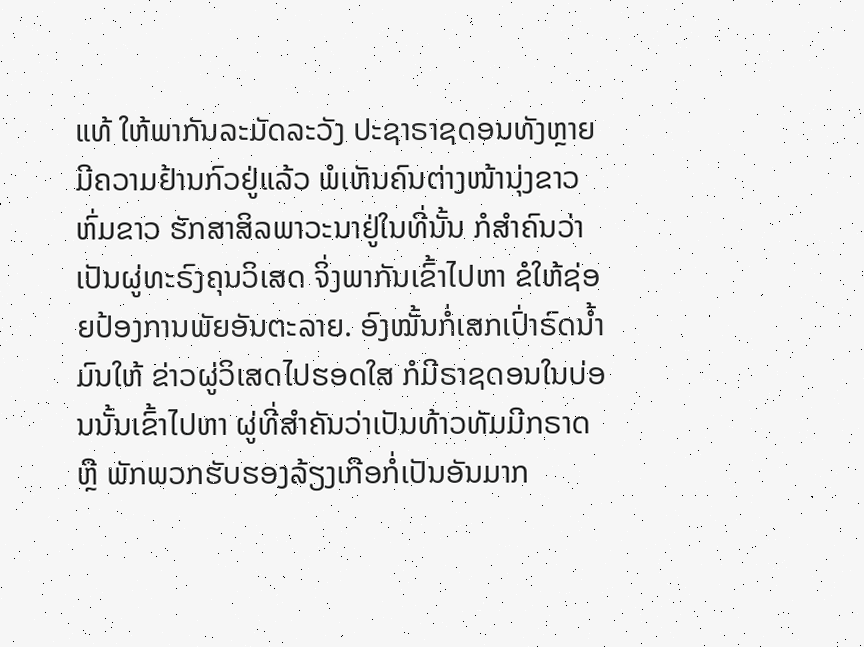ແທ້ ໃຫ້ພາກັນລະມັດລະວັງ ປະຊາຣາຊດອນທັງຫຼາຍມີຄວາມຢ້ານກົວຢູ່ແລ້ວ ພໍເຫັນຄົນຕ່າງໜ້ານຸ່ງຂາວຫົ່ມຂາວ ຮັກສາສິລພາວະນາຢູ່ໃນທີ່ນັ້ນ ກໍສຳຄົນວ່າເປັນຜູ່ທະຣົງຄຸນວິເສດ ຈິ່ງພາກັນເຂົ້າໄປຫາ ຂໍໃຫ້ຊ່ອຍປ້ອງການພັຍອັນຕະລາຍ. ອົງໝັ້ນກໍ່ເສກເປົ່າຣົດນ້ຳມົນໃຫ້ ຂ່າວຜູ່ວິເສດໄປຮອດໃສ ກໍມີຣາຊດອນໃນບ່ອນນັ້ນເຂົ້າໄປຫາ ຜູ່ທີ່ສຳຄັນວ່າເປັນທ້າວທັມມີກຣາດ ຫຼື ພັກພວກຮັບຮອງລ້ຽງເກືອກໍ່ເປັນອັນມາກ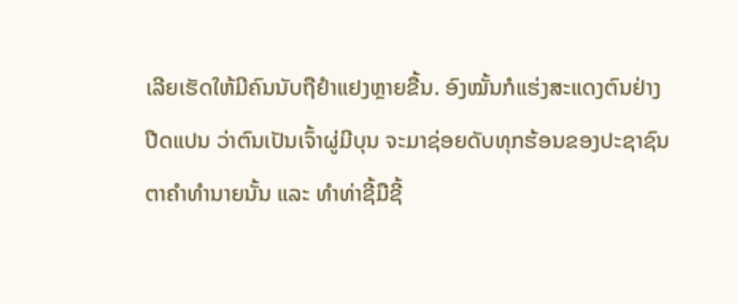ເລີຍເຮັດໃຫ້ມີຄົນນັບຖືຢຳແຢງຫຼາຍຂື້ນ. ອົງໝັ້ນກໍແຮ່ງສະແດງຕົນຢ່າງປືດແປນ ວ່າຕົນເປັນເຈົ້າຜູ່ມີບຸນ ຈະມາຊ່ອຍດັບທຸກຮ້ອນຂອງປະຊາຊົນຕາຄຳທຳນາຍນັ້ນ ແລະ ທຳທ່າຊີ້ມືຊີ້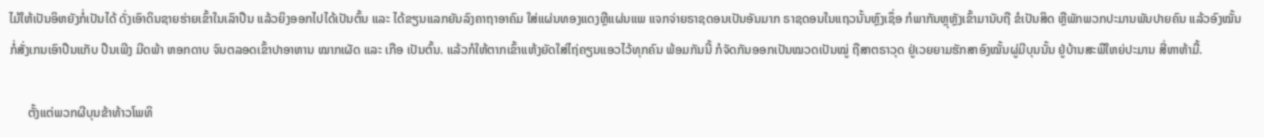ໄມ້ໃຫ້ເປັນອິຫຍັງກໍ່ເປັນໄດ້ ດັ່ງເອົາດິນຊາຍຮ່າຍເຂົ້າໃນເລົາປືນ ແລ້ວຍິງອອກໄປໄດ້ເປັນຕົ້ນ ແລະ ໄດ້ຂຽນແລກຍັນລົງຄາຖາອາຄົມ ໃສ່ແຜ່ນທອງແດງຫຼືແຜ່ນແພ ແຈກຈ່າຍຣາຊດອນເປັນອັນມາກ ຣາຊດອນໃນແຖວນັ້ນຫຼົງເຊຶ່ອ ກໍພາກັນຫຼຸຫຼັງເຂົ້າມານັບຖື ຂໍເປັນສິດ ຫຼືພັກພວກປະມານພັນປາຍຄົນ ແລ້ວອົງໝັ້ນກໍ່ສັ່ງເກນເອົາປືນແກັບ ປືນເພີງ ມີດພ້າ ຫອກດາບ ຈົນຕລອດເຂົ້າປາອາຫານ ໝາກເຜັດ ແລະ ເກືອ ເປັນຕົ້ນ. ແລ້ວກໍໃຫ້ຕາກເຂົ້າແຫ້ງຍັດໃສ່ໄຖ່ຄຽນແອວໄວ້ທຸກຄົນ ພ້ອມກັນນີ້ ກໍຈັດກັນອອກເປັນໝວດເປັນໝູ່ ຖືສາຕຣາວຸດ ຢູ່ເວຍຍາມຮັກສາອົງໝັ້ນຜູ່ມີບຸນນັ້ນ ຢູ່ບ້ານສະພືໃຫຍ່ປະມານ ສີ່ຫາຫ້າມື້.

      ຕັ້ງແຕ່ພວກຜີບຸນຂ້າທ້າວໂພທິ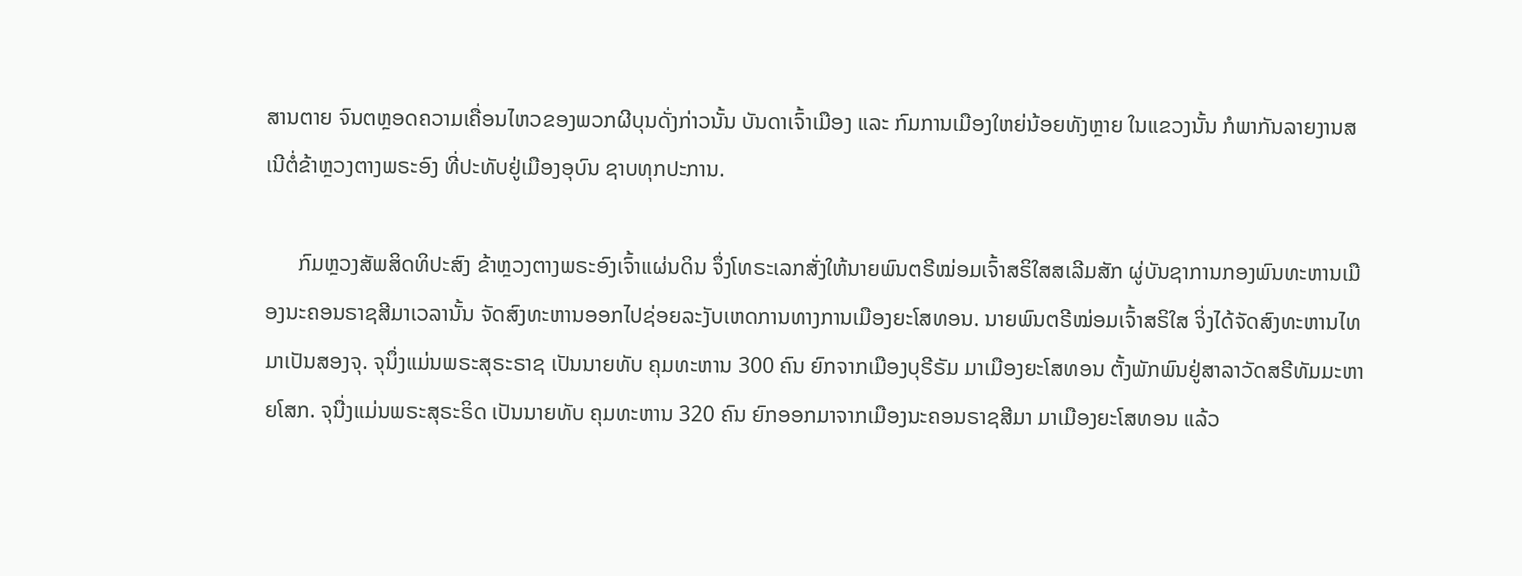ສານຕາຍ ຈົນຕຫຼອດຄວາມເຄື່ອນໄຫວຂອງພວກຜີບຸນດັ່ງກ່າວນັ້ນ ບັນດາເຈົ້າເມືອງ ແລະ ກົມການເມືອງໃຫຍ່ນ້ອຍທັງຫຼາຍ ໃນແຂວງນັ້ນ ກໍພາກັນລາຍງານສເນີຕໍ່ຂ້າຫຼວງຕາງພຣະອົງ ທີ່ປະທັບຢູ່ເມືອງອຸບົນ ຊາບທຸກປະການ.

      ກົມຫຼວງສັພສິດທິປະສົງ ຂ້າຫຼວງຕາງພຣະອົງເຈົ້າແຜ່ນດິນ ຈຶ່ງໂທຣະເລກສັ່ງໃຫ້ນາຍພົນຕຣີໝ່ອມເຈົ້າສຣິໃສສເລີມສັກ ຜູ່ບັນຊາການກອງພົນທະຫານເມືອງນະຄອນຣາຊສີມາເວລານັ້ນ ຈັດສົງທະຫານອອກໄປຊ່ອຍລະງັບເຫດການທາງການເມືອງຍະໂສທອນ. ນາຍພົນຕຣີໝ່ອມເຈົ້າສຣິໃສ ຈິ່ງໄດ້ຈັດສົງທະຫານໄທມາເປັນສອງຈຸ. ຈຸນຶ່ງແມ່ນພຣະສຸຣະຣາຊ ເປັນນາຍທັບ ຄຸມທະຫານ 300 ຄົນ ຍົກຈາກເມືອງບຸຣີຣັມ ມາເມືອງຍະໂສທອນ ຕັ້ງພັກພົນຢູ່ສາລາວັດສຣີທັມມະຫາຍໂສກ. ຈຸນື່ງແມ່ນພຣະສຸຣະຣິດ ເປັນນາຍທັບ ຄຸມທະຫານ 320 ຄົນ ຍົກອອກມາຈາກເມືອງນະຄອນຣາຊສີມາ ມາເມືອງຍະໂສທອນ ແລ້ວ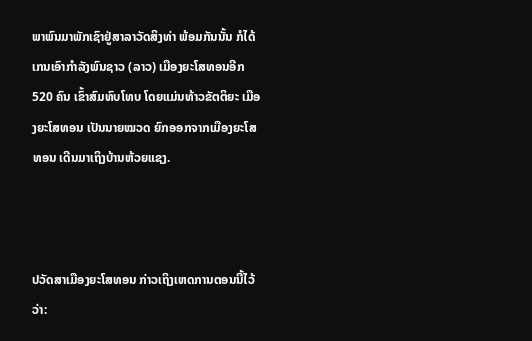ພາພົນມາພັກເຊົາຢູ່ສາລາວັດສິງທ່າ ພ້ອມກັນນັ້ນ ກໍໄດ້ເກນເອົາກຳລັງພົນຊາວ (ລາວ) ເມືອງຍະໂສທອນອີກ 520 ຄົນ ເຂົ້າສົມທົບໂທບ ໂດຍແມ່ນທ້າວຂັຕຕິຍະ ເມືອງຍະໂສທອນ ເປັນນາຍໝວດ ຍົກອອກຈາກເມືອງຍະໂສທອນ ເດີນມາເຖິງບ້ານຫ້ວຍແຊງ.



ປວັດສາເມືອງຍະໂສທອນ ກ່າວເຖິງເຫດການຕອນນີ້ໄວ້ວ່າ: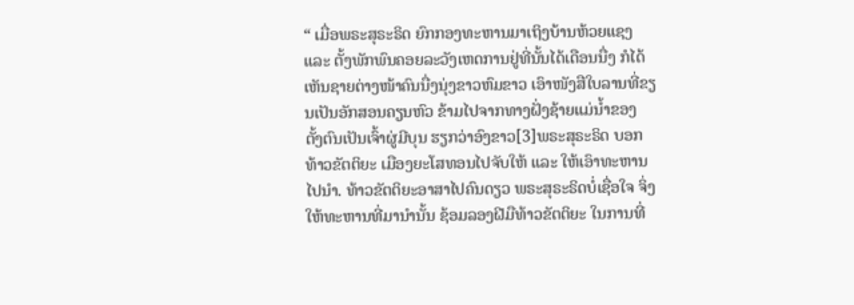“ ເມື່ອພຣະສຸຣະຣິດ ຍົກກອງທະຫານມາເຖິງບ້ານຫ້ວຍແຊງ ແລະ ຕັ້ງພັກພົນຄອຍລະວັງເຫດການຢູ່ທີ່ນັ້ນໄດ້ເດືອນນື່ງ ກໍໄດ້ເຫັນຊາຍຕ່າງໜ້າຄົນນື່ງນຸ່ງຂາວຫົມຂາວ ເອົາໜັງສືໃບລານທີ່ຂຽນເປັນອັກສອນຄຽນຫົວ ຂ້າມໄປຈາກທາງຝັ່ງຊ້າຍແມ່ນ້ຳຂອງ ຕັ້ງຕົນເປັນເຈົ້າຜູ່ມີບຸນ ຮຽກວ່າອົງຂາວ[3]ພຣະສຸຣະຣິດ ບອກທ້າວຂັຕຕິຍະ ເມືອງຍະໂສທອນໄປຈັບໃຫ້ ແລະ ໃຫ້ເອົາທະຫານໄປນຳ. ທ້າວຂັຕຕິຍະອາສາໄປຄົນດຽວ ພຣະສຸຣະຣິດບໍ່ເຊື່ອໃຈ ຈິ່ງໃຫ້ທະຫານທີ່ມານຳນັ້ນ ຊ້ອມລອງຝີມືທ້າວຂັຕຕິຍະ ໃນການທີ່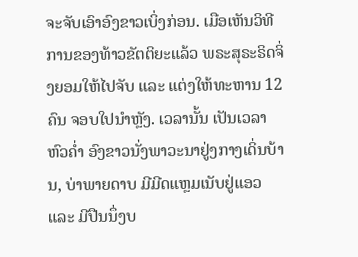ຈະຈັບເອົາອົງຂາວເບິ່ງກ່ອນ. ເມືອເຫັນວິທີການຂອງທ້າວຂັຕຕິຍະແລ້ວ ພຣະສຸຣະຣິດຈິ່ງຍອມໃຫ້ໄປຈັບ ແລະ ແຕ່ງໃຫ້ທະຫານ 12 ຄົນ ຈອບໃປນໍາຫຼັງ. ເວລານັ້ນ ເປັນເວລາຫົວຄ່ຳ ອົງຂາວນັ່ງພາວະນາຢູ່ງກາງເດິ່ນບ້ານ, ບ່າພາຍດາບ ມີມີດແຫຼມເນັບຢູ່ແອວ ແລະ ມີປືນນຶ່ງບ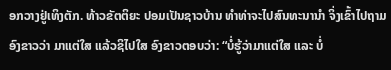ອກວາງຢູ່ເທິງຕັກ. ທ້າວຂັຕຕິຍະ ປອມເປັນຊາວບ້ານ ທຳທ່າຈະໄປສົນທະນານຳ ຈິ່ງເຂົ້າໄປຖາມອົງຂາວວ່າ ມາແຕ່ໃສ ແລ້ວຊິໄປໃສ ອົງຂາວຕອບວ່າ: “ບໍ່ຮູ້ວ່າມາແຕ່ໃສ ແລະ ບໍ່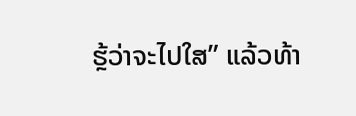ຮຼ້ວ່າຈະໄປໃສ” ແລ້ວທ້າ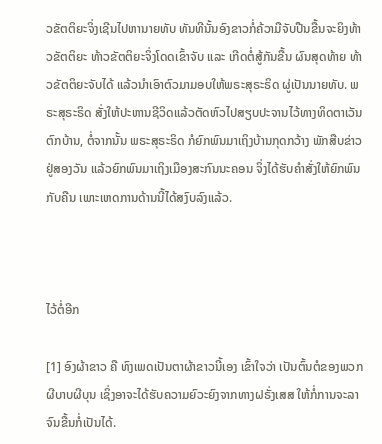ວຂັຕຕິຍະຈິ່ງເຊີນໄປຫານາຍທັບ ທັນທີນັ້ນອົງຂາວກໍ່ຄ້ວາມືຈັບປືນຂື້ນຈະຍິງທ້າວຂັຕຕິຍະ ທ້າວຂັຕຕິຍະຈິ່ງໂດດເຂົ້າຈັບ ແລະ ເກີດຕໍ່ສູ້ກັນຂື້ນ ຜົນສຸດທ້າຍ ທ້າວຂັຕຕິຍະຈັບໄດ້ ແລ້ວນຳເອົາຕົວມາມອບໃຫ້ພຣະສຸຣະຣິດ ຜູ່ເປັນນາຍທັບ. ພຣະສຸຣະຣິດ ສັ່ງໃຫ້ປະຫານຊີວິດແລ້ວຕັດຫົວໄປສຽບປະຈານໄວ້ທາງທິດຕາເວັນຕົກບ້ານ, ຕໍ່ຈາກນັ້ນ ພຣະສຸຣະຣິດ ກໍຍົກພົນມາເຖິງບ້ານກຸດກວ້າງ ພັກສືບຂ່າວຢູ່ສອງວັນ ແລ້ວຍົກພົນມາເຖິງເມືອງສະກົນນະຄອນ ຈິ່ງໄດ້ຮັບຄຳສັ່ງໃຫ້ຍົກພົນກັບຄືນ ເພາະເຫດການດ້ານນີ້ໄດ້ສງົບລົງແລ້ວ.



ໄວ້ຕໍ່ອີກ

[1] ອົງຜ້າຂາວ ຄື ທົງເພດເປັນຕາຜ້າຂາວນີ້ເອງ ເຂົ້າໃຈວ່າ ເປັນຕົ້ນຕໍຂອງພວກຜີບາບຜີບຸນ ເຊິ່ງອາຈະໄດ້ຮັບຄວາມຍົວະຍົງຈາກທາງຝຣັ່ງເສສ ໃຫ້ກໍ່ການຈະລາຈົນຂື້ນກໍ່ເປັນໄດ້.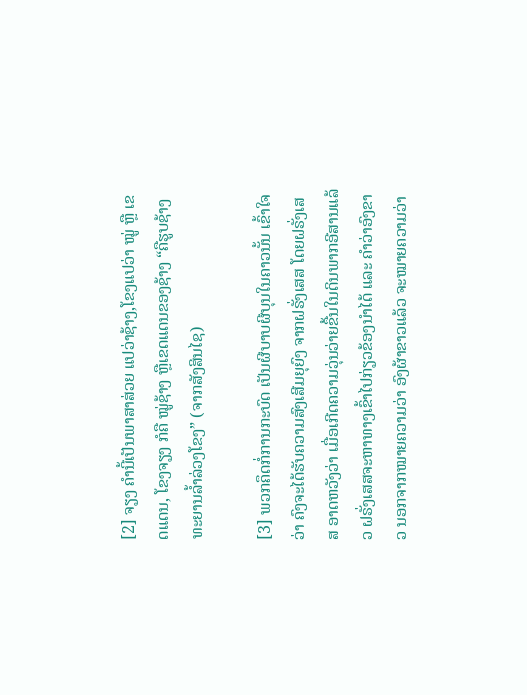[2] ຈຽງ ຄຳນີ້ເປັນພາສາສ່ວຍ ແປວ່າຊ້າງ,ໂຂງແປວ່າ ໝູ່ ຫຼື ເຂດແດນ, ໂຂງຈຽງ ກໍຄື ໝູ່ຊ້າງ ຫຼືເຂດແດນຂອງຊ້າງ “ຄືຮູບຊ້າງ ທະຍານລ້ຳລ່ວງໂຂງ” (ຈາກສັງສິນໄຊ)

[3] ພວກຄຶດກໍ່ການກະບົດ ເປັນຜີບາບຜີບຸນໃນຄາວນັ້ນ ເຂົ້າໃຈວ່າ ຄົງຈະໄດ້ຮັບຄວາມສົງເສີມຍຸຍົງ ຈາກຝຣັ່ງເສສ ໂດຍຝຣັ່ງເສສ ອາດຫວັງວ່າ ເມື່ອເກີດຄວາມວຸ່ນວ່າຍຂື້ນໃນດິນພາກອີສານແລ້ວ ຝຣັ່ງເສສຈະຫາທາງເຂົ້າໄປກ່ຽວຂ້ອງນຳໄດ້ ແລະ ຄຳວ່າອົງຂາວ ນອກຈາກໝາຍຄວາມວ່າ ອົງຜ້າຂາວແລ້ວ ຈະໝາຍຄວາມວ່າ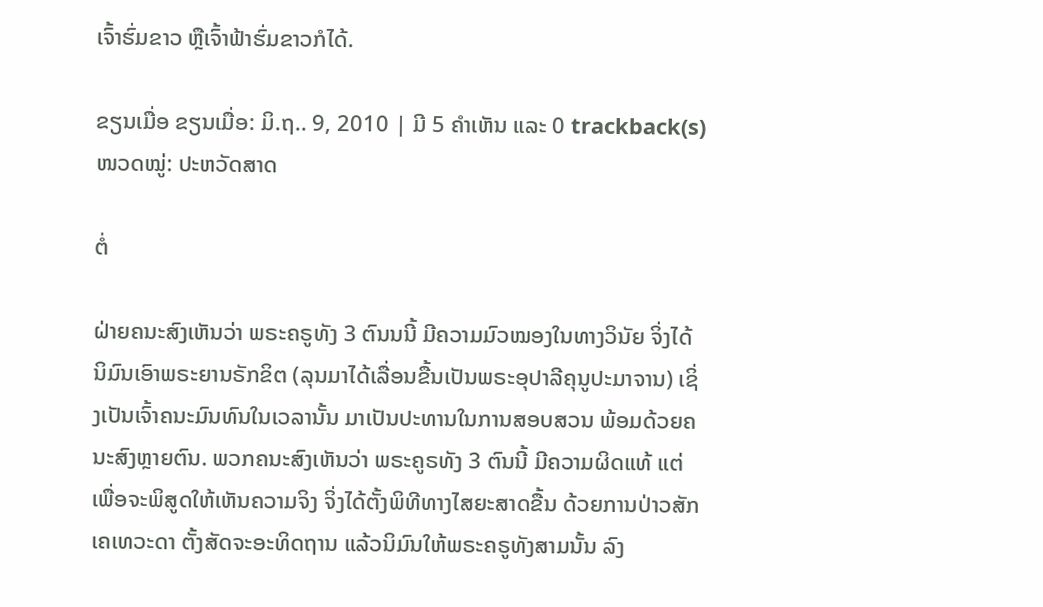ເຈົ້າຮົ່ມຂາວ ຫຼືເຈົ້າຟ້າຮົ່ມຂາວກໍໄດ້.

ຂຽນເມື່ອ ຂຽນເມື່ອ: ມິ.ຖ.. 9, 2010 | ມີ 5 ຄຳເຫັນ ແລະ 0 trackback(s)
ໜວດໝູ່: ປະຫວັດສາດ

ຕໍ່

ຝ່າຍຄນະສົງເຫັນວ່າ ພຣະຄຣູທັງ 3 ຕົນນນີ້ ມີຄວາມມົວໝອງໃນທາງວິນັຍ ຈິ່ງໄດ້ນິມົນເອົາພຣະຍານຣັກຂິຕ (ລຸນມາໄດ້ເລື່ອນຂື້ນເປັນພຣະອຸປາລີຄຸນູປະມາຈານ) ເຊິ່ງເປັນເຈົ້າຄນະມົນທົນໃນເວລານັ້ນ ມາເປັນປະທານໃນການສອບສວນ ພ້ອມດ້ວຍຄນະສົງຫຼາຍຕົນ. ພວກຄນະສົງເຫັນວ່າ ພຣະຄູຣທັງ 3 ຕົນນີ້ ມີຄວາມຜິດແທ້ ແຕ່ເພື່ອຈະພິສູດໃຫ້ເຫັນຄວາມຈິງ ຈິ່ງໄດ້ຕັ້ງພິທີທາງໄສຍະສາດຂື້ນ ດ້ວຍການປ່າວສັກເຄເທວະດາ ຕັ້ງສັດຈະອະທິດຖານ ແລ້ວນິມົນໃຫ້ພຣະຄຣູທັງສາມນັ້ນ ລົງ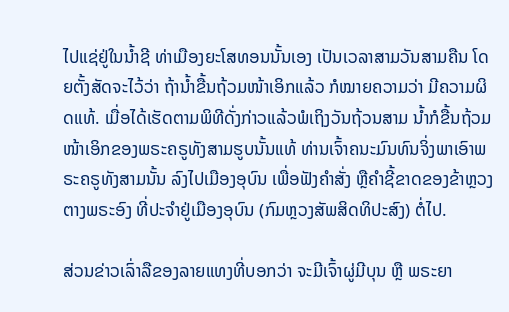ໄປແຊ່ຢູ່ໃນນ້ຳຊີ ທ່າເມືອງຍະໂສທອນນັ້ນເອງ ເປັນເວລາສາມວັນສາມຄືນ ໂດຍຕັ້ງສັດຈະໄວ້ວ່າ ຖ້ານ້ຳຂື້ນຖ້ວມໜ້າເອິກແລ້ວ ກໍໝາຍຄວາມວ່າ ມີຄວາມຜິດແທ້. ເມື່ອໄດ້ເຮັດຕາມພິທີດັ່ງກ່າວແລ້ວພໍເຖິງວັນຖ້ວນສາມ ນ້ຳກໍຂື້ນຖ້ວມໜ້າເອິກຂອງພຣະຄຣູທັງສາມຮູບນັ້ນແທ້ ທ່ານເຈົ້າຄນະມົນທົນຈິ່ງພາເອົາພຣະຄຣູທັງສາມນັ້ນ ລົງໄປເມືອງອຸບົນ ເພື່ອຟັງຄຳສັ່ງ ຫຼືຄຳຊີ້ຂາດຂອງຂ້າຫຼວງຕາງພຣະອົງ ທີ່ປະຈຳຢູ່ເມືອງອຸບົນ (ກົມຫຼວງສັພສິດທິປະສົງ) ຕໍ່ໄປ.

ສ່ວນຂ່າວເລົ່າລືຂອງລາຍແທງທີ່ບອກວ່າ ຈະມີເຈົ້າຜູ່ມີບຸນ ຫຼື ພຣະຍາ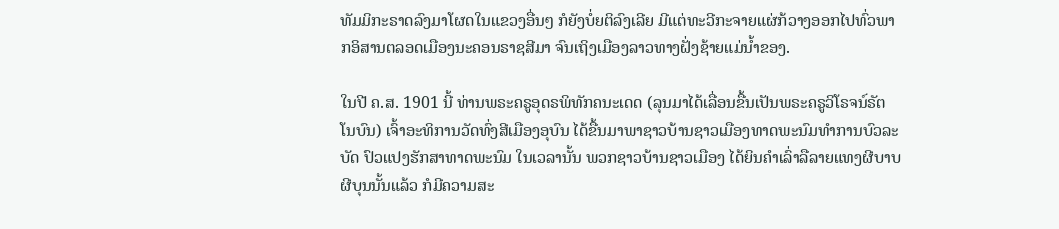ທັມມິກະຣາດລົງມາໂຜດໃນແຂວງອື່ນໆ ກໍຍັງບໍ່ຍຕິລົງເລີຍ ມີແຕ່ທະວີກະຈາຍແຜ່ກ້ວາງອອກໄປທົ່ວພາກອິສານຕລອດເມືອງນະຄອນຣາຊສີມາ ຈົນເຖິງເມືອງລາວທາງຝັ່ງຊ້າຍແມ່ນ້ຳຂອງ.

ໃນປີ ຄ.ສ. 1901 ນີ້ ທ່ານພຣະຄຣູອຸດຣພິທັກຄນະເດດ (ລຸນມາໄດ້ເລື່ອນຂື້ນເປັນພຣະຄຣູວິໂຣຈນ໌ຣັຕໂນບົນ) ເຈົ້າອະທິການວັດທົ່ງສີເມືອງອຸບົນ ໄດ້ຂື້ນມາພາຊາວບ້ານຊາວເມືອງທາດພະນົມທຳການບົວລະບັດ ປົວແປງຮັກສາທາດພະນົມ ໃນເວລານັ້ນ ພວກຊາວບ້ານຊາວເມືອງ ໄດ້ຍິນຄຳເລົ່າລືລາຍແທງຜີບາບຜີບຸນນັ້ນແລ້ວ ກໍມີຄວາມສະ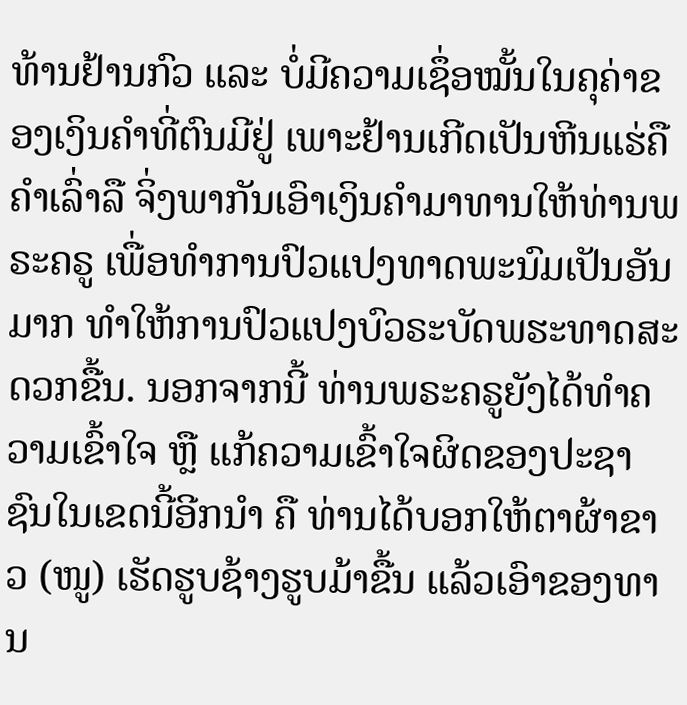ທ້ານຢ້ານກົວ ແລະ ບໍ່ມີຄວາມເຊຶ່ອໝັ້ນໃນຄຸຄ່າຂອງເງິນຄຳທີ່ຕົນມີຢູ່ ເພາະຢ້ານເກີດເປັນຫີນແຮ່ຄືຄຳເລົ່າລື ຈິ່ງພາກັນເອົາເງິນຄຳມາທານໃຫ້ທ່ານພຣະຄຣູ ເພື່ອທຳການປົວແປງທາດພະນົມເປັນອັນມາກ ທຳໃຫ້ການປົວແປງບົວຣະບັດພຮະທາດສະດວກຂື້ນ. ນອກຈາກນີ້ ທ່ານພຣະຄຣູຍັງໄດ້ທຳຄວາມເຂົ້າໃຈ ຫຼື ແກ້ຄວາມເຂົ້າໃຈຜິດຂອງປະຊາຊົນໃນເຂດນີ້ອີກນຳ ຄື ທ່ານໄດ້ບອກໃຫ້ຕາຜ້າຂາວ (ໜູ) ເຮັດຮູບຊ້າງຮູບມ້າຂື້ນ ແລ້ວເອົາຂອງທານ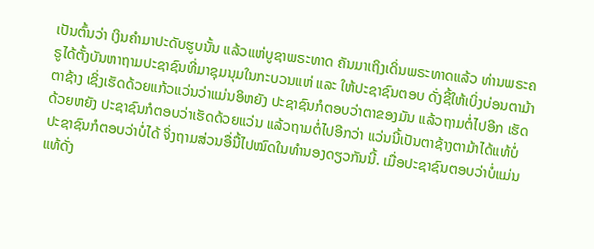ເປັນຕົ້ນວ່າ ເງິນຄຳມາປະດັບຮູບນັ້ນ ແລ້ວແຫ່ບູຊາພຣະທາດ ຄັນມາເຖິງເດິ່ນພຣະທາດແລ້ວ ທ່ານພຣະຄຣູໄດ້ຕັ້ງບັນຫາຖາມປະຊາຊົນທີ່ມາຊຸມນຸມໃນກະບວນແຫ່ ແລະ ໃຫ້ປະຊາຊົນຕອບ ດັ່ງຊີ້ໃຫ້ເບິ່ງບ່ອນຕາມ້າຕາຊ້າງ ເຊິ່ງເຮັດດ້ວຍແກ້ວແວ່ນວ່າແມ່ນອິຫຍັງ ປະຊາຊົນກໍຕອບວ່າຕາຂອງມັນ ແລ້ວຖາມຕໍ່ໄປອີກ ເຮັດດ້ວຍຫຍັງ ປະຊາຊົນກໍຕອບວ່າເຮັດດ້ວຍແວ່ນ ແລ້ວຖາມຕໍ່ໄປອີກວ່າ ແວ່ນນີ້ເປັນຕາຊ້າງຕາມ້າໄດ້ແທ້ບໍ່ ປະຊາຊົນກໍຕອບວ່າບໍ່ໄດ້ ຈິ່ງຖາມສ່ວນອື່ນື້ໄປໝົດໃນທຳນອງດຽວກັນນີ້. ເມື່ອປະຊາຊົນຕອບວ່າບໍ່ແມ່ນແທ້ດັ່ງ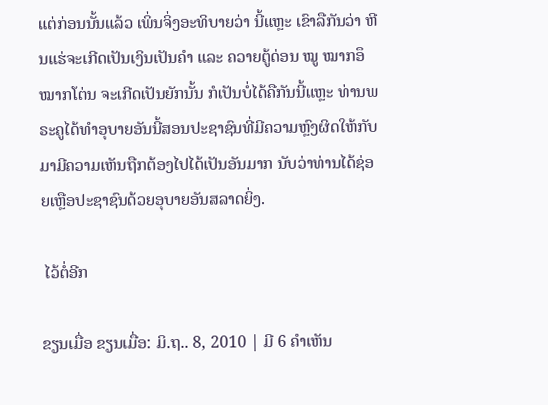ແຕ່ກ່ອນນັ້ນແລ້ວ ເພິ່ນຈິ່ງອະທິບາຍວ່າ ນີ້ແຫຼະ ເຂົາລືກັນວ່າ ຫີນແຮ່ຈະເກີດເປັນເງິນເປັນຄຳ ແລະ ຄວາຍຕູ້ດ່ອນ ໝູ ໝາກອຶໝາກໂຕ່ນ ຈະເກີດເປັນຍັກນັ້ນ ກໍເປັນບໍ່ໄດ້ຄືກັນນີ້ແຫຼະ ທ່ານພຣະຄູໄດ້ທຳອຸບາຍອັນນີ້ສອນປະຊາຊົນທີ່ມີຄວາມຫຼົງຜິດໃຫ້ກັບມາມີຄວາມເຫັນຖືກຕ້ອງໄປໄດ້ເປັນອັນມາກ ນັບວ່າທ່ານໄດ້ຊ່ອຍເຫຼືອປະຊາຊົນດ້ວຍອຸບາຍອັນສລາດຍິ່ງ.

 ໄວ້ຕໍ່ອີກ

ຂຽນເມື່ອ ຂຽນເມື່ອ: ມິ.ຖ.. 8, 2010 | ມີ 6 ຄຳເຫັນ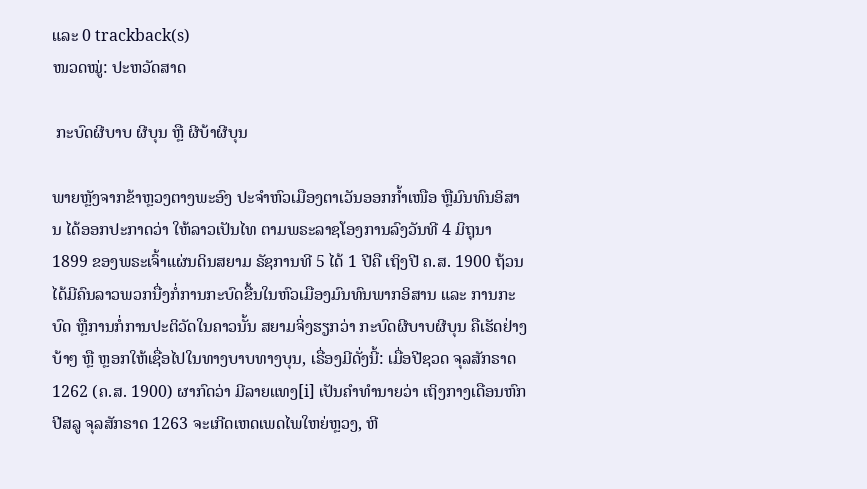ແລະ 0 trackback(s)
ໜວດໝູ່: ປະຫວັດສາດ

 ກະບົດຜີບາບ ຜີບຸນ ຫຼື ຜີບ້າຜີບຸນ

ພາຍຫຼັງຈາກຂ້າຫຼວງຕາງພະອົງ ປະຈຳຫົວເມືອງຕາເວັນອອກກ້ຳເໜືອ ຫຼືມົນທົນອິສານ ໄດ້ອອກປະກາດວ່າ ໃຫ້ລາວເປັນໄທ ຕາມພຣະລາຊໂອງການລົງວັນທີ 4 ມິຖຸນາ 1899 ຂອງພຣະເຈົ້າແຜ່ນດິນສຍາມ ຣັຊການທີ 5 ໄດ້ 1 ປີຄື ເຖິງປີ ຄ.ສ. 1900 ຖ້ວນ ໄດ້ມີຄົນລາວພວກນື່ງກໍ່ການກະບົດຂື້ນໃນຫົວເມືອງມົນທົນພາກອິສານ ແລະ ການກະບົດ ຫຼືການກໍ່ການປະຕິວັດໃນຄາວນັ້ນ ສຍາມຈິ່ງຮຽກວ່າ ກະບົດຜີບາບຜີບຸນ ຄືເຮັດຢ່າງບ້າໆ ຫຼື ຫຼອກໃຫ້ເຊື່ອໄປໃນທາງບາບທາງບຸນ, ເຣື່ອງມີດັ່ງນີ້: ເມື່ອປີຊວດ ຈຸລສັກຣາດ 1262 (ຄ.ສ. 1900) ຜາກົດວ່າ ມີລາຍແທງ[i] ເປັນຄໍາທໍານາຍວ່າ ເຖິງກາງເດືອນຫົກ ປີສລູ ຈຸລສັກຣາດ 1263 ຈະເກີດເຫດເພດໄພໃຫຍ່ຫຼວງ, ຫີ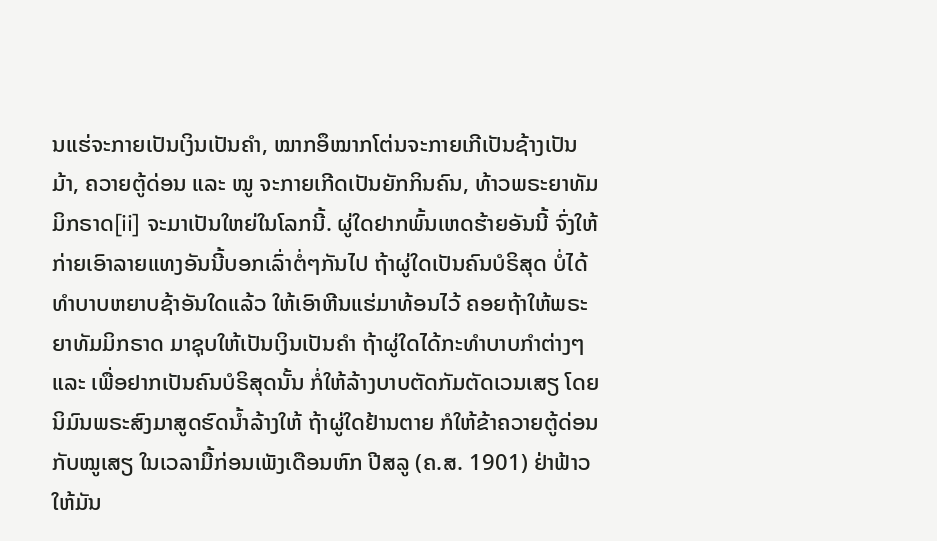ນແຮ່ຈະກາຍເປັນເງິນເປັນຄຳ, ໝາກອຶໝາກໂຕ່ນຈະກາຍເກີເປັນຊ້າງເປັນມ້າ, ຄວາຍຕູ້ດ່ອນ ແລະ ໝູ ຈະກາຍເກີດເປັນຍັກກິນຄົນ, ທ້າວພຣະຍາທັມມິກຣາດ[ii] ຈະມາເປັນໃຫຍ່ໃນໂລກນີ້. ຜູ່ໃດຢາກພົ້ນເຫດຮ້າຍອັນນີ້ ຈົ່ງໃຫ້ກ່າຍເອົາລາຍແທງອັນນີ້ບອກເລົ່າຕໍ່ໆກັນໄປ ຖ້າຜູ່ໃດເປັນຄົນບໍຣິສຸດ ບໍ່ໄດ້ທຳບາບຫຍາບຊ້າອັນໃດແລ້ວ ໃຫ້ເອົາຫີນແຮ່ມາທ້ອນໄວ້ ຄອຍຖ້າໃຫ້ພຣະຍາທັມມິກຣາດ ມາຊຸບໃຫ້ເປັນເງິນເປັນຄຳ ຖ້າຜູ່ໃດໄດ້ກະທຳບາບກຳຕ່າງໆ ແລະ ເພື່ອຢາກເປັນຄົນບໍຣິສຸດນັ້ນ ກໍ່ໃຫ້ລ້າງບາບຕັດກັມຕັດເວນເສຽ ໂດຍນິມົນພຣະສົງມາສູດຮົດນ້ຳລ້າງໃຫ້ ຖ້າຜູ່ໃດຢ້ານຕາຍ ກໍໃຫ້ຂ້າຄວາຍຕູ້ດ່ອນ ກັບໝູເສຽ ໃນເວລາມື້ກ່ອນເພັງເດືອນຫົກ ປີສລູ (ຄ.ສ. 1901) ຢ່າຟ້າວໃຫ້ມັນ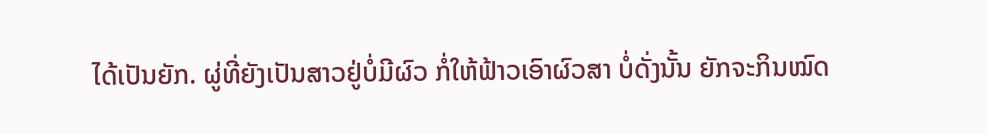ໄດ້ເປັນຍັກ. ຜູ່ທີ່ຍັງເປັນສາວຢູ່ບໍ່ມີຜົວ ກໍ່ໃຫ້ຟ້າວເອົາຜົວສາ ບໍ່ດັ່ງນັ້ນ ຍັກຈະກິນໝົດ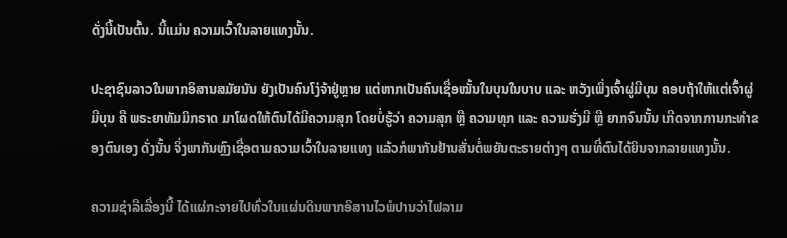ດັ່ງນີ້ເປັນຕົ້ນ. ນີ້ແມ່ນ ຄວາມເວົ້າໃນລາຍແທງນັ້ນ.

ປະຊາຊົນລາວໃນພາກອິສານສມັຍນັນ ຍັງເປັນຄົນໂງ່ຈ້າຢູ່ຫຼາຍ ແຕ່ຫາກເປັນຄົນເຊື່ອໝັ້ນໃນບຸນໃນບາບ ແລະ ຫວັງເພິ່ງເຈົ້າຜູ່ມີບຸນ ຄອບຖ້າໃຫ້ແຕ່ເຈົ້າຜູ່ມີບຸນ ຄື ພຣະຍາທັມມິກຣາດ ມາໂຜດໃຫ້ຕົນໄດ້ມີຄວາມສຸກ ໂດຍບໍ່ຮູ້ວ່າ ຄວາມສຸກ ຫຼື ຄວາມທຸກ ແລະ ຄວາມຮັ່ງມີ ຫຼື ຍາກຈົນນັ້ນ ເກີດຈາກການກະທຳຂອງຕົນເອງ ດັ່ງນັ້ນ ຈິ່ງພາກັນຫຼົງເຊື່ອຕາມຄວາມເວົ້າໃນລາຍແທງ ແລ້ວກໍພາກັນຢ້ານສັ່ນຕໍ່ພຍັນຕະຣາຍຕ່າງໆ ຕາມທີ່ຕົນໄດ້ຍິນຈາກລາຍແທງນັ້ນ.

ຄວາມຊ່າລືເລື່ອງນີ້ ໄດ້ແຜ່ກະຈາຍໄປທົ່ວໃນແຜ່ນດິນພາກອິສານໄວພໍປານວ່າໄຟລາມ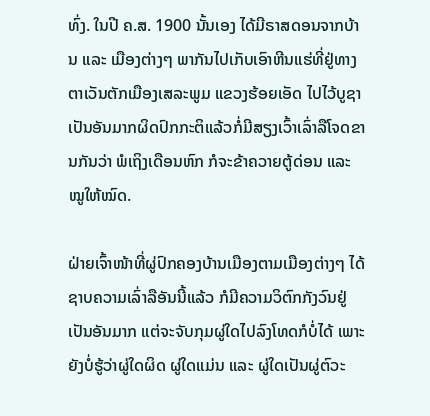ທົ່ງ. ໃນປີ ຄ.ສ. 1900 ນັ້ນເອງ ໄດ້ມີຣາສດອນຈາກບ້ານ ແລະ ເມືອງຕ່າງໆ ພາກັນໄປເກັບເອົາຫີນແຮ່ທີ່ຢູ່ທາງຕາເວັນຕັກເມືອງເສລະພູມ ແຂວງຮ້ອຍເອັດ ໄປໄວ້ບູຊາເປັນອັນມາກຜິດປົກກະຕິແລ້ວກໍ່ມີສຽງເວົ້າເລົ່າລືໂຈດຂານກັນວ່າ ພໍເຖິງເດືອນຫົກ ກໍຈະຂ້າຄວາຍຕູ້ດ່ອນ ແລະ ໝູໃຫ້ໝົດ.

ຝ່າຍເຈົ້າໜ້າທີ່ຜູ່ປົກຄອງບ້ານເມືອງຕາມເມືອງຕ່າງໆ ໄດ້ຊາບຄວາມເລົ່າລືອັນນີ້ແລ້ວ ກໍມີຄວາມວິຕົກກັງວົນຢູ່ເປັນອັນມາກ ແຕ່ຈະຈັບກຸມຜູ່ໃດໄປລົງໂທດກໍບໍ່ໄດ້ ເພາະຍັງບໍ່ຮູ້ວ່າຜູ່ໃດຜິດ ຜູ່ໃດແມ່ນ ແລະ ຜູ່ໃດເປັນຜູ່ຕົວະ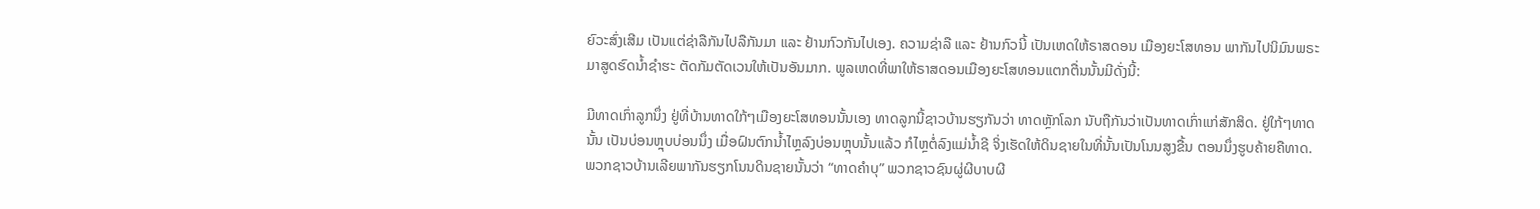ຍົວະສົ່ງເສີມ ເປັນແຕ່ຊ່າລືກັນໄປລືກັນມາ ແລະ ຢ້ານກົວກັນໄປເອງ. ຄວາມຊ່າລື ແລະ ຢ້ານກົວນີ້ ເປັນເຫດໃຫ້ຣາສດອນ ເມືອງຍະໂສທອນ ພາກັນໄປນິມົນພຣະມາສູດຮົດນ້ຳຊຳຮະ ຕັດກັມຕັດເວນໃຫ້ເປັນອັນມາກ. ພູລເຫດທີ່ພາໃຫ້ຣາສດອນເມືອງຍະໂສທອນແຕກຕື່ນນັ້ນມີດັ່ງນີ້:

ມີທາດເກົ່າລູກນຶ່ງ ຢູ່ທີ່ບ້ານທາດໃກ້ໆເມືອງຍະໂສທອນນັ້ນເອງ ທາດລູກນີ້ຊາວບ້ານຮຽກັນວ່າ ທາດຫຼັກໂລກ ນັບຖືກັນວ່າເປັນທາດເກົ່າແກ່ສັກສິດ. ຢູ່ໃກ້ໆທາດນັ້ນ ເປັນບ່ອນຫຼຸບບ່ອນນຶ່ງ ເມື່ອຝົນຕົກນ້ຳໄຫຼລົງບ່ອນຫຼຸບນັ້ນແລ້ວ ກໍໄຫຼຕໍ່ລົງແມ່ນ້ຳຊີ ຈິ່ງເຮັດໃຫ້ດິນຊາຍໃນທີ່ນັ້ນເປັນໂນນສູງຂື້ນ ຕອນນຶ່ງຮູບຄ້າຍຄືທາດ. ພວກຊາວບ້ານເລີຍພາກັນຮຽກໂນນດິນຊາຍນັ້ນວ່າ “ທາດຄຳບຸ” ພວກຊາວຊົນຜູ່ຜີບາບຜີ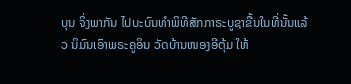ບຸນ ຈິ່ງພາກັນ ໄປບະບົນທຳພິທີສັກກາຣະບູຊາຂື້ນໃນທີ່ນັ້ນແລ້ວ ນິມົນເອົາພຣະຄູອິນ ວັດບ້ານໜອງອີຕຸ້ມ ໃຫ້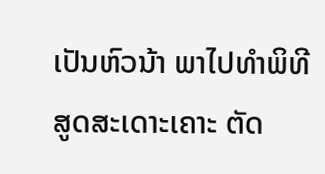ເປັນຫົວນ້າ ພາໄປທຳພິທີສູດສະເດາະເຄາະ ຕັດ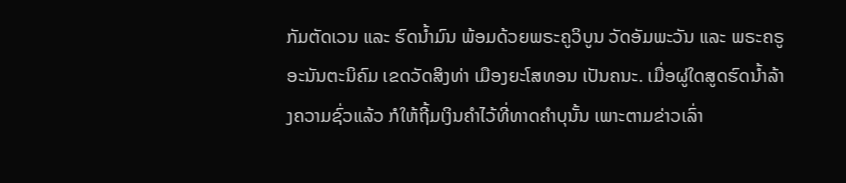ກັມຕັດເວນ ແລະ ຮົດນ້ຳມົນ ພ້ອມດ້ວຍພຣະຄູວິບູນ ວັດອັມພະວັນ ແລະ ພຣະຄຣູອະນັນຕະນິຄົມ ເຂດວັດສິງທ່າ ເມືອງຍະໂສທອນ ເປັນຄນະ. ເມື່ອຜູ່ໃດສູດຮົດນ້ຳລ້າງຄວາມຊົ່ວແລ້ວ ກໍໃຫ້ຖີ້ມເງິນຄຳໄວ້ທີ່ທາດຄຳບຸນັ້ນ ເພາະຕາມຂ່າວເລົ່າ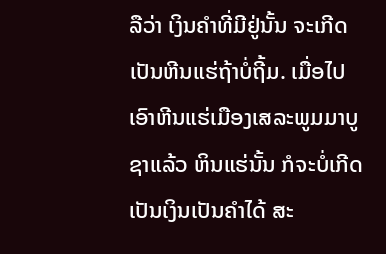ລືວ່າ ເງິນຄຳທີ່ມີຢູ່ນັ້ນ ຈະເກີດເປັນຫີນແຮ່ຖ້າບໍ່ຖີ້ມ. ເມື່ອໄປເອົາຫີນແຮ່ເມືອງເສລະພູມມາບູຊາແລ້ວ ຫິນແຮ່ນັ້ນ ກໍຈະບໍ່ເກີດເປັນເງິນເປັນຄຳໄດ້ ສະ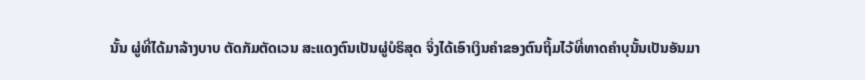ນັ້ນ ຜູ່ທີ່ໄດ້ມາລ້າງບາບ ຕັດກັມຕັດເວນ ສະແດງຕົນເປັນຜູ່ບໍຣິສຸດ ຈິ່ງໄດ້ເອົາເງິນຄຳຂອງຕົນຖິ້ມໄວ້ທີ່ທາດຄຳບຸນັ້ນເປັນອັນມາ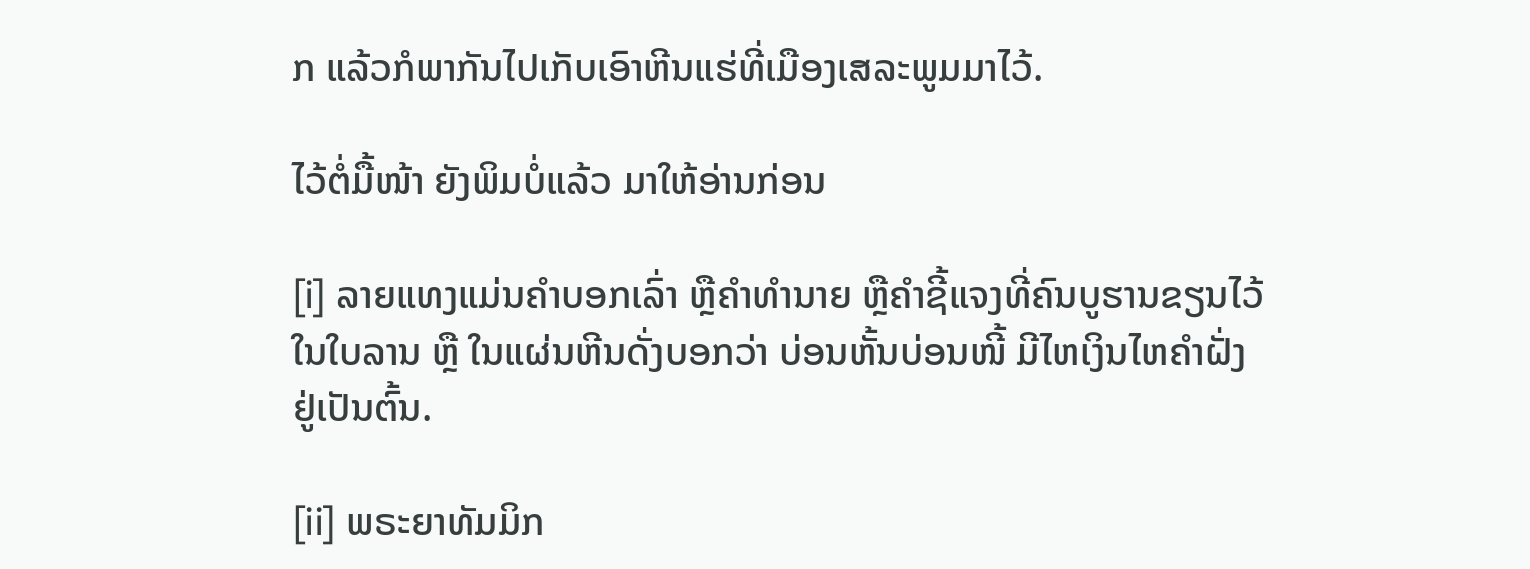ກ ແລ້ວກໍພາກັນໄປເກັບເອົາຫີນແຮ່ທີ່ເມືອງເສລະພູມມາໄວ້.

ໄວ້ຕໍ່ມື້ໜ້າ ຍັງພິມບໍ່ແລ້ວ ມາໃຫ້ອ່ານກ່ອນ

[i] ລາຍແທງແມ່ນຄຳບອກເລົ່າ ຫຼືຄຳທຳນາຍ ຫຼືຄຳຊີ້ແຈງທີ່ຄົນບູຮານຂຽນໄວ້ໃນໃບລານ ຫຼື ໃນແຜ່ນຫີນດັ່ງບອກວ່າ ບ່ອນຫັ້ນບ່ອນໜີ້ ມີໄຫເງິນໄຫຄຳຝັ່ງຢູ່ເປັນຕົ້ນ.

[ii] ພຣະຍາທັມມິກ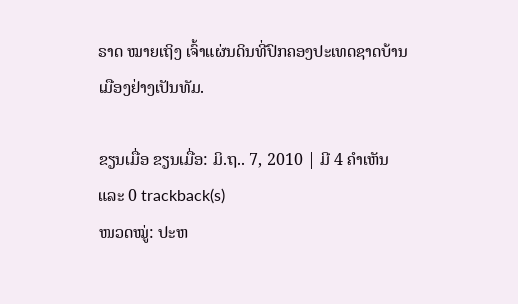ຣາດ ໝາຍເຖິງ ເຈົ້າແຜ່ນດິນທີ່ປົກຄອງປະເທດຊາດບ້ານເມືອງຢ່າງເປັນທັມ.

ຂຽນເມື່ອ ຂຽນເມື່ອ: ມິ.ຖ.. 7, 2010 | ມີ 4 ຄຳເຫັນ ແລະ 0 trackback(s)
ໜວດໝູ່: ປະຫ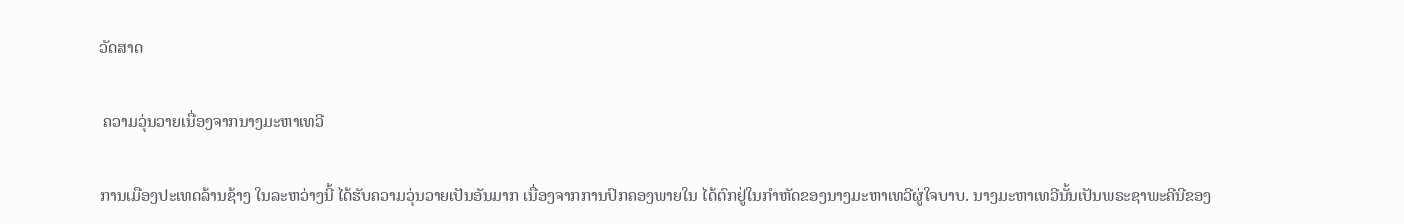ວັດສາດ

 ຄວາມວຸ່ນວາຍເນື່ອງຈາກນາງມະຫາເທວີ

ການເມືອງປະເທດລ້ານຊ້າງ ໃນລະຫວ່າງນີ້ ໄດ້ຮັບຄວາມວຸ່ນວາຍເປັນອັນມາກ ເນື່ອງຈາກການປົກຄອງພາຍໃນ ໄດ້ຕົກຢູ່ໃນກຳຫັດຂອງນາງມະຫາເທວີຜູ່ໃຈບາບ. ນາງມະຫາເທວີນັ້ນເປັນພຣະຊາພະຄີນີຂອງ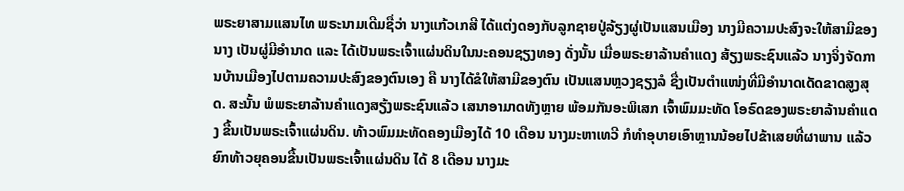ພຣະຍາສາມແສນໄທ ພຣະນາມເດີມຊື່ວ່າ ນາງແກ້ວເກສີ ໄດ້ແຕ່ງດອງກັບລູກຊາຍປູ່ລ້ຽງຜູ່ເປັນແສນເມືອງ ນາງມີຄວາມປະສົງຈະໃຫ້ສາມີຂອງນາງ ເປັນຜູ່ມີອຳນາດ ແລະ ໄດ້ເປັນພຣະເຈົ້າແຜ່ນດິນໃນນະຄອນຊຽງທອງ ດັ່ງນັ້ນ ເມື່ອພຣະຍາລ້ານຄຳແດງ ສ້ຽງພຣະຊົນແລ້ວ ນາງຈິ່ງຈັດການບ້ານເມືອງໄປຕາມຄວາມປະສົງຂອງຕົນເອງ ຄື ນາງໄດ້ຂໍໃຫ້ສາມີຂອງຕົນ ເປັນແສນຫຼວງຊຽງລໍ ຊື່ງເປັນຕຳແໜ່ງທີ່ມີອຳນາດເດັດຂາດສູງສຸດ. ສະນັ້ນ ພໍພຣະຍາລ້ານຄຳແດງສຽ້ງພຣະຊົນແລ້ວ ເສນາອາມາດທັງຫຼາຍ ພ້ອມກັນອະພິເສກ ເຈົ້າພົມມະທັດ ໂອຣົດຂອງພຣະຍາລ້ານຄຳແດງ ຂື້ນເປັນພຣະເຈົ້າແຜ່ນດິນ. ທ້າວພົມມະທັດຄອງເມືອງໄດ້ 10 ເດືອນ ນາງມະຫາເທວີ ກໍທຳອຸບາຍເອົາຫຼານນ້ອຍໄປຂ້າເສຍທີ່ຜາພານ ແລ້ວຍົກທ້າວຍຸຄອນຂື້ນເປັນພຣະເຈົ້າແຜ່ນດິນ ໄດ້ 8 ເດືອນ ນາງມະ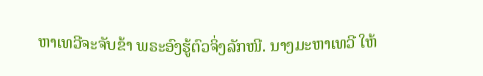ຫາເທວີຈະຈັບຂ້າ ພຣະອົງຮູ້ຕົວຈິ່ງລັກໜີ. ນາງມະຫາເທວີ ໃຫ້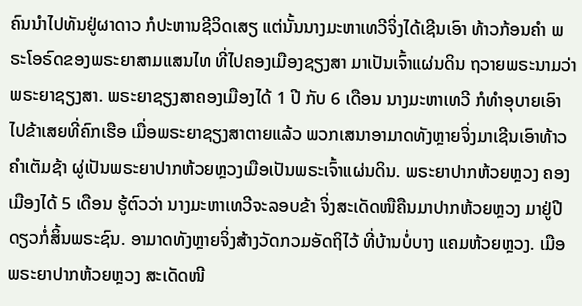ຄົນນຳໄປທັນຢູ່ຜາດາວ ກໍປະຫານຊີວິດເສຽ ແຕ່ນັ້ນນາງມະຫາເທວີຈິ່ງໄດ້ເຊີນເອົາ ທ້າວກ້ອນຄຳ ພຣະໂອຣົດຂອງພຣະຍາສາມແສນໄທ ທີ່ໄປຄອງເມືອງຊຽງສາ ມາເປັນເຈົ້າແຜ່ນດິນ ຖວາຍພຣະນາມວ່າ ພຣະຍາຊຽງສາ. ພຣະຍາຊຽງສາຄອງເມືອງໄດ້ 1 ປີ ກັບ 6 ເດືອນ ນາງມະຫາເທວີ ກໍທຳອຸບາຍເອົາໄປຂ້າເສຍທີ່ຄົກເຮືອ ເມື່ອພຣະຍາຊຽງສາຕາຍແລ້ວ ພວກເສນາອາມາດທັງຫຼາຍຈິ່ງມາເຊີນເອົາທ້າວຄຳເຕັມຊ້າ ຜູ່ເປັນພຣະຍາປາກຫ້ວຍຫຼວງເມືອເປັນພຣະເຈົ້າແຜ່ນດິນ. ພຣະຍາປາກຫ້ວຍຫຼວງ ຄອງເມືອງໄດ້ 5 ເດືອນ ຮູ້ຕົວວ່າ ນາງມະຫາເທວີຈະລອບຂ້າ ຈິ່ງສະເດັດໜືຄືນມາປາກຫ້ວຍຫຼວງ ມາຢູ່ປີດຽວກໍ່ສິ້ນພຣະຊົນ. ອາມາດທັງຫຼາຍຈິ່ງສ້າງວັດກວມອັດຖິໄວ້ ທີ່ບ້ານບໍ່ບາງ ແຄມຫ້ວຍຫຼວງ. ເມືອພຣະຍາປາກຫ້ວຍຫຼວງ ສະເດັດໜີ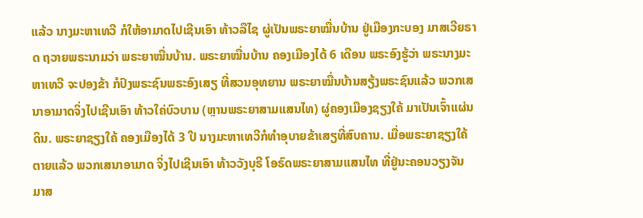ແລ້ວ ນາງມະຫາເທວີ ກໍໃຫ້ອາມາດໄປເຊີນເອົາ ທ້າວລືໄຊ ຜູ່ເປັນພຣະຍາໝື່ນບ້ານ ຢູ່ເມືອງກະບອງ ມາສເວີຍຣາດ ຖວາຍພຣະນາມວ່າ ພຣະຍາໝື່ນບ້ານ. ພຣະຍາໝື່ນບ້ານ ຄອງເມືອງໄດ້ 6 ເດືອນ ພຣະອົງຮູ້ວ່າ ພຣະນາງມະຫາເທວີ ຈະປອງຂ້າ ກໍປົງພຣະຊົນພຣະອົງເສຽ ທີ່ສວນອຸທຍານ ພຣະຍາໝື່ນບ້ານສຽ້ງພຣະຊົນແລ້ວ ພວກເສນາອາມາດຈິ່ງໄປເຊີນເອົາ ທ້າວໃຄ່ບົວບານ (ຫຼານພຣະຍາສາມແສນໄທ) ຜູ່ຄອງເມືອງຊຽງໃຄ້ ມາເປັນເຈົ້າແຜ່ນດິນ. ພຣະຍາຊຽງໃຄ້ ຄອງເມືອງໄດ້ 3 ປີ ນາງມະຫາເທວີກໍທຳອຸບາຍຂ້າເສຽທີ່ສົບຄານ. ເມື່ອພຣະຍາຊຽງໃຄ້ຕາຍແລ້ວ ພວກເສນາອາມາດ ຈິ່ງໄປເຊີນເອົາ ທ້າວວັງບຸຣີ ໂອຣົດພຣະຍາສາມແສນໄທ ທີ່ຢູ່ນະຄອນວຽງຈັນ ມາສ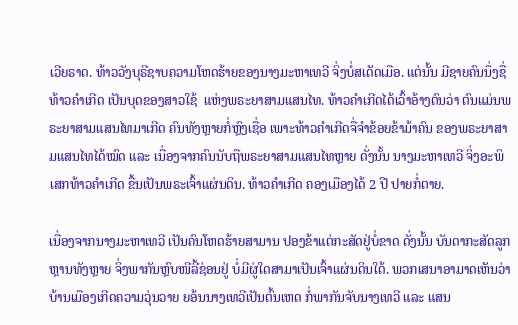ເວີຍຣາດ. ທ້າວວັງບຸຣີຊາບຄວາມໂຫດຮ້າຍຂອງນາງມະຫາເທວີ ຈິ່ງບໍ່ສເດັດເມືອ. ແຕ່ນັ້ນ ມີຊາຍຄົນນຶ່ງຊື່ທ້າວຄຳເກີດ ເປັນບຸດຂອງສາວໃຊ້  ແຫ່ງພຣະຍາສາມແສນໄທ. ທ້າວຄຳເກີດໄດ້ເວົ້າອ້າງຕົນວ່າ ຕົນແມ່ນພຣະຍາສາມແສນໄທມາເກີດ ຄົນທັງຫຼາຍກໍ່ຫຼົງເຊື່ອ ເພາະທ້າວຄຳເກີດຈື່ຈຳຂ້ອຍຂ້າມ້າຄົນ ຂອງພຣະຍາສາມແສນໄທໄດ້ໝົດ ແລະ ເນື່ອງຈາກຄົນນັບຖືພຣະຍາສາມແສນໄທຫຼາຍ ດັ່ງນັ້ນ ນາງມະຫາເທວີ ຈິ່ງອະພິເສກທ້າວຄຳເກີດ ຂື້ນເປັນພຣະເຈົ້າແຜ່ນດິນ. ທ້າວຄຳເກີດ ຄອງເມືອງໄດ້ 2 ປີ ປາຍກໍ່ຕາຍ.

ເນື່ອງຈາກນາງມະຫາເທວີ ເປັນຄົນໂຫດຮ້າຍສາມານ ປອງຂ້າແຕ່ກະສັດຢູ່ບໍ່ຂາດ ດັ່ງນັ້ນ ບັນດາກະສັດລູກຫຼານທັງຫຼາຍ ຈິ່ງພາກັນຫຼົບໜີລີ້ຊ່ອນຢູ່ ບໍ່ມີຜູ່ໃດສາມາເປັນເຈົ້າແຜ່ນດິນໃດ້. ພວກເສນາອາມາດເຫັນວ່າ ບ້ານເມືອງເກີດຄວາມວຸ່ນວາຍ ຍອ້ນນາງເທວີເປັນຕົ້ນເຫດ ກໍ່ພາກັນຈັບນາງເທວີ ແລະ ແສນ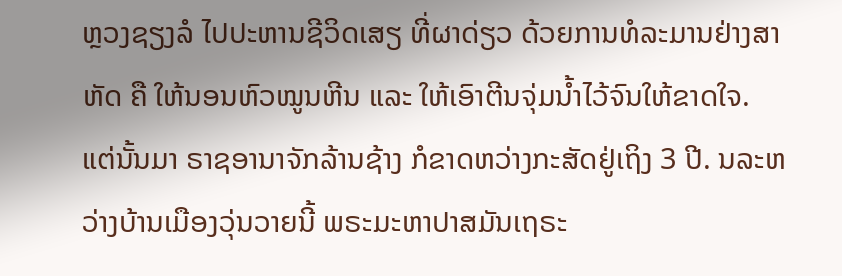ຫຼວງຊຽງລໍ ໄປປະຫານຊີວິດເສຽ ທີ່ຜາດ່ຽວ ດ້ວຍການທໍລະມານຢ່າງສາຫັດ ຄື ໃຫ້ນອນຫົວໝູນຫີນ ແລະ ໃຫ້ເອົາຕີນຈຸ່ມນ້ຳໄວ້ຈົນໃຫ້ຂາດໃຈ. ແຕ່ນັ້ນມາ ຣາຊອານາຈັກລ້ານຊ້າງ ກໍຂາດຫວ່າງກະສັດຢູ່ເຖິງ 3 ປີ. ນລະຫວ່າງບ້ານເມືອງວຸ່ນວາຍນີ້ ພຣະມະຫາປາສມັນເຖຣະ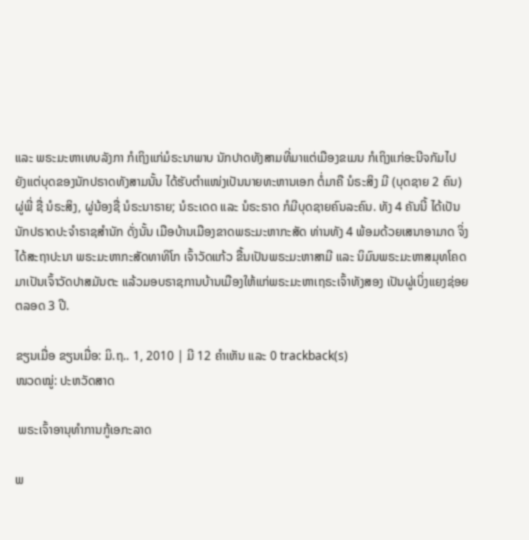ແລະ ພຣະມະຫາເທບລັງກາ ກໍເຖິງແກ່ມໍຣະນາພາບ ນັກປາດທັງສາມທີ່ມາແຕ່ເມືອງຂເມນ ກໍເຖິງແກ່ອະນີຈກັມໄປ ຍັງແຕ່ບຸດຂອງນັກປຣາດທັງສາມນັ້ນ ໄດ້ຮັບຕຳແໜ່ງເປັນນາຍທະຫານເອກ ຕໍ່ມາຄື ນໍຣະສິງ ມີ (ບຸດຊາຍ 2 ຄົນ) ຜູ່ພີ່ ຊື່ ນໍຣະສິງ, ຜູ່ນ້ອງຊື່ ນໍຣະນາຣາຍ; ນໍຣະເດດ ແລະ ນໍຣະຣາດ ກໍມີບຸດຊາຍຄົນລະຄົນ. ທັງ 4 ຄັນນີ້ ໄດ້ເປັນນັກປຣາດປະຈຳຣາຊສຳນັກ ດັ່ງນັ້ນ ເມືອບ້ານເມືອງຂາດພຣະມະຫາກະສັດ ທ່ານທັງ 4 ພ້ອມດ້ວຍເສນາອາມາດ ຈິ່ງໄດ້ສະຖາປະນາ ພຣະມະຫາກະສັດທາທິໂກ ເຈົ້າວັດແກ້ວ ຂື້ນເປັນພຣະມະຫາສາມີ ແລະ ນິມົນພຣະມະຫາສມຸທໂຄດ ມາເປັນເຈົ້າວັດປາສມັນຕະ ແລ້ວມອບຣາຊການບ້ານເມືອງໃຫ້ແກ່ພຣະມະຫາເຖຣະເຈົ້າທັງສອງ ເປັນຜູ່ເບິ່ງແຍງຊ່ອຍຕລອດ 3 ປີ.

ຂຽນເມື່ອ ຂຽນເມື່ອ: ມິ.ຖ.. 1, 2010 | ມີ 12 ຄຳເຫັນ ແລະ 0 trackback(s)
ໜວດໝູ່: ປະຫວັດສາດ

 ພຣະເຈົ້າອານຸທຳການກູ້ເອກະລາດ

ພ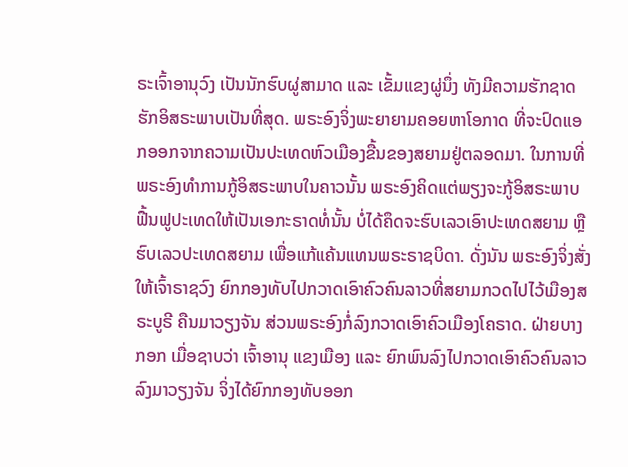ຣະເຈົ້າອານຸວົງ ເປັນນັກຮົບຜູ່ສາມາດ ແລະ ເຂັ້ມແຂງຜູ່ນຶ່ງ ທັງມີຄວາມຮັກຊາດ ຮັກອິສຣະພາບເປັນທີ່ສຸດ. ພຣະອົງຈິ່ງພະຍາຍາມຄອຍຫາໂອກາດ ທີ່ຈະປົດແອກອອກຈາກຄວາມເປັນປະເທດຫົວເມືອງຂື້ນຂອງສຍາມຢູ່ຕລອດມາ. ໃນການທີ່ພຣະອົງທຳການກູ້ອິສຣະພາບໃນຄາວນັ້ນ ພຣະອົງຄິດແຕ່ພຽງຈະກູ້ອິສຣະພາບ ຟື້ນຟູປະເທດໃຫ້ເປັນເອກະຣາດທໍ່ນັ້ນ ບໍ່ໄດ້ຄຶດຈະຮົບເລວເອົາປະເທດສຍາມ ຫຼືຮົບເລວປະເທດສຍາມ ເພື່ອແກ້ແຄ້ນແທນພຣະຣາຊບິດາ. ດັ່ງນັນ ພຣະອົງຈິ່ງສັ່ງໃຫ້ເຈົ້າຣາຊວົງ ຍົກກອງທັບໄປກວາດເອົາຄົວຄົນລາວທີ່ສຍາມກວດໄປໄວ້ເມືອງສຣະບູຣີ ຄືນມາວຽງຈັນ ສ່ວນພຣະອົງກໍ່ລົງກວາດເອົາຄົວເມືອງໂຄຣາດ. ຝ່າຍບາງກອກ ເມື່ອຊາບວ່າ ເຈົ້າອານຸ ແຂງເມືອງ ແລະ ຍົກພົນລົງໄປກວາດເອົາຄົວຄົນລາວລົງມາວຽງຈັນ ຈິ່ງໄດ້ຍົກກອງທັບອອກ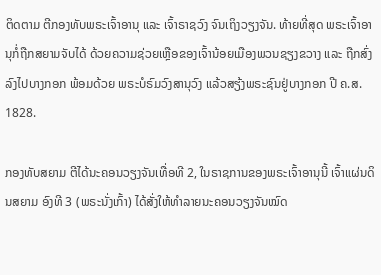ຕິດຕາມ ຕີກອງທັບພຣະເຈົ້າອານຸ ແລະ ເຈົ້າຣາຊວົງ ຈົນເຖິງວຽງຈັນ. ທ້າຍທີ່ສຸດ ພຣະເຈົ້າອານຸກໍ່ຖືກສຍາມຈັບໄດ້ ດ້ວຍຄວາມຊ່ວຍເຫຼືອຂອງເຈົ້ານ້ອຍເມືອງພວນຊຽງຂວາງ ແລະ ຖືກສົ່ງລົງໄປບາງກອກ ພ້ອມດ້ວຍ ພຣະບໍຣົມວົງສານຸວົງ ແລ້ວສຽ້ງພຣະຊົນຢູ່ບາງກອກ ປີ ຄ.ສ. 1828.

ກອງທັບສຍາມ ຕີໄດ້ນະຄອນວຽງຈັນເທື່ອທີ 2, ໃນຣາຊການຂອງພຣະເຈົ້າອານຸນີ້ ເຈົ້າແຜ່ນດິນສຍາມ ອົງທີ 3 (ພຣະນັ່ງເກົ້າ) ໄດ້ສັ່ງໃຫ້ທຳລາຍນະຄອນວຽງຈັນໝົດ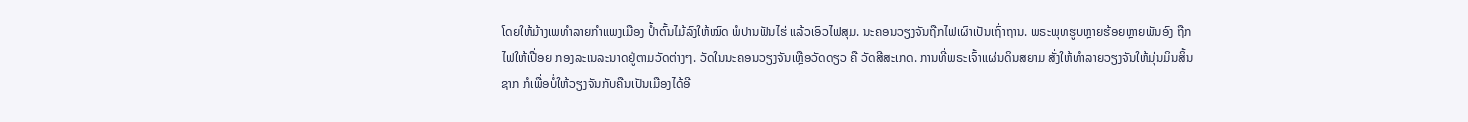ໂດຍໃຫ້ມ້າງເພທຳລາຍກຳແພງເມືອງ ປ້ຳຕົ້ນໄມ້ລົງໃຫ້ໝົດ ພໍປານຟັນໄຮ່ ແລ້ວເອົວໄຟສຸມ. ນະຄອນວຽງຈັນຖືກໄຟເຜົາເປັນເຖົ່າຖານ. ພຣະພຸທຮູບຫຼາຍຮ້ອຍຫຼາຍພັນອົງ ຖືກໄຟໃຫ້ເປື່ອຍ ກອງລະເນລະນາດຢູ່ຕາມວັດຕ່າງໆ. ວັດໃນນະຄອນວຽງຈັນເຫຼືອວັດດຽວ ຄື ວັດສີສະເກດ. ການທີ່ພຣະເຈົ້າແຜ່ນດິນສຍາມ ສັ່ງໃຫ້ທຳລາຍວຽງຈັນໃຫ້ມຸ່ນມິນສິ້ນຊາກ ກໍເພື່ອບໍ່ໃຫ້ວຽງຈັນກັບຄືນເປັນເມືອງໄດ້ອີ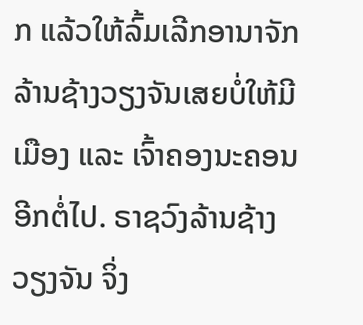ກ ແລ້ວໃຫ້ລົ້ມເລີກອານາຈັກລ້ານຊ້າງວຽງຈັນເສຍບໍ່ໃຫ້ມີເມືອງ ແລະ ເຈົ້າຄອງນະຄອນອີກຕໍ່ໄປ. ຣາຊວົງລ້ານຊ້າງວຽງຈັນ ຈິ່ງ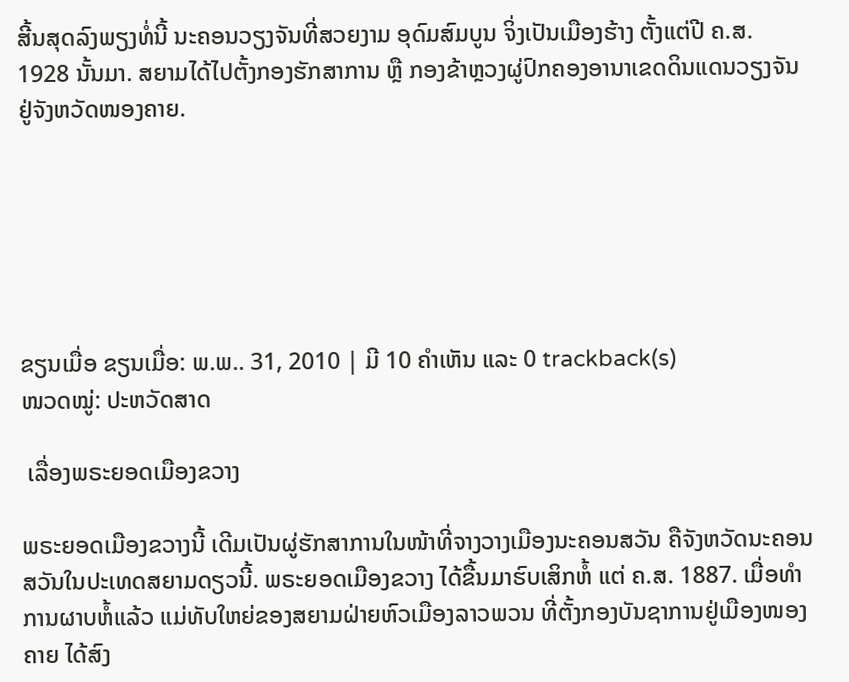ສີ້ນສຸດລົງພຽງທໍ່ນີ້ ນະຄອນວຽງຈັນທີ່ສວຍງາມ ອຸດົມສົມບູນ ຈິ່ງເປັນເມືອງຮ້າງ ຕັ້ງແຕ່ປີ ຄ.ສ. 1928 ນັ້ນມາ. ສຍາມໄດ້ໄປຕັ້ງກອງຮັກສາການ ຫຼື ກອງຂ້າຫຼວງຜູ່ປົກຄອງອານາເຂດດິນແດນວຽງຈັນຢູ່ຈັງຫວັດໜອງຄາຍ.






ຂຽນເມື່ອ ຂຽນເມື່ອ: ພ.ພ.. 31, 2010 | ມີ 10 ຄຳເຫັນ ແລະ 0 trackback(s)
ໜວດໝູ່: ປະຫວັດສາດ

 ເລື່ອງພຣະຍອດເມືອງຂວາງ

ພຣະຍອດເມືອງຂວາງນີ້ ເດີມເປັນຜູ່ຮັກສາການໃນໜ້າທີ່ຈາງວາງເມືອງນະຄອນສວັນ ຄືຈັງຫວັດນະຄອນສວັນໃນປະເທດສຍາມດຽວນີ້. ພຣະຍອດເມືອງຂວາງ ໄດ້ຂື້ນມາຮົບເສິກຫໍ້ ແຕ່ ຄ.ສ. 1887. ເມື່ອທຳການຜາບຫໍ້ແລ້ວ ແມ່ທັບໃຫຍ່ຂອງສຍາມຝ່າຍຫົວເມືອງລາວພວນ ທີ່ຕັ້ງກອງບັນຊາການຢູ່ເມືອງໜອງຄາຍ ໄດ້ສົງ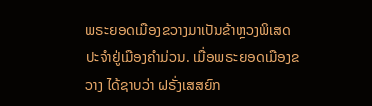ພຣະຍອດເມືອງຂວາງມາເປັນຂ້າຫຼວງພິເສດ ປະຈຳຢູ່ເມືອງຄຳມ່ວນ. ເມື່ອພຣະຍອດເມືອງຂວາງ ໄດ້ຊາບວ່າ ຝຣັ່ງເສສຍົກ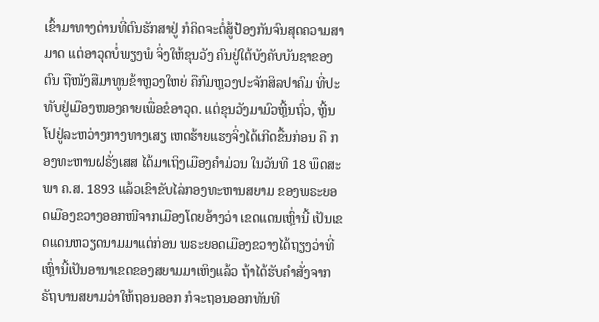ເຂົ້າມາທາງດ່ານທີ່ຕົນຮັກສາຢູ່ ກໍຄິດຈະຕໍ່ສູ້ປ້ອງກັນຈົນສຸດຄວາມສາມາດ ແຕ່ອາວຸດບໍ່ພຽງພໍ ຈິ່ງໃຫ້ຂຸນວັງ ຄົນຢູ່ໃຕ້ບັງຄັບບັນຊາຂອງຕົນ ຖືໜັງສືມາທູນຂ້າຫຼວງໃຫຍ່ ຄືກົມຫຼວງປະຈັກສິລປາຄົມ ທີ່ປະທັບຢູ່ເມືອງໜອງຄາຍເພື່ອຂໍອາວຸດ. ແຕ່ຂຸນວັງມາມົວຫຼີ້ນຖົ່ວ, ຫຼີ້ນໂປຢູ່ລະຫວ່າງກາງທາງເສຽ ເຫດຮ້າຍແຮງຈິ່ງໄດ້ເກີດຂື້ນກ່ອນ ຄື ກອງທະຫານຝຣັ່ງເສສ ໄດ້ມາເຖິງເມືອງຄຳມ່ວນ ໃນວັນທີ 18 ພຶດສະພາ ຄ.ສ. 1893 ແລ້ວເຂົາຂັບໄລ່ກອງທະຫານສຍາມ ຂອງພຣະຍອດເມືອງຂວາງອອກໜີຈາກເມືອງໂດຍອ້າງວ່າ ເຂດແດນເຫຼົ່ານີ້ ເປັນເຂດແດນຫວຽດນາມມາແຕ່ກ່ອນ ພຣະຍອດເມືອງຂວາງໄດ້ຖຽງວ່າທີ່ເຫຼົ່ານີ້ເປັນອານາເຂດຂອງສຍາມມາເຫິງແລ້ວ ຖ້າໄດ້ຮັບຄຳສັ່ງຈາກຣັຖບານສຍາມວ່າໃຫ້ຖອນອອກ ກໍຈະຖອນອອກທັນທີ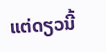ແຕ່ດຽວນີ້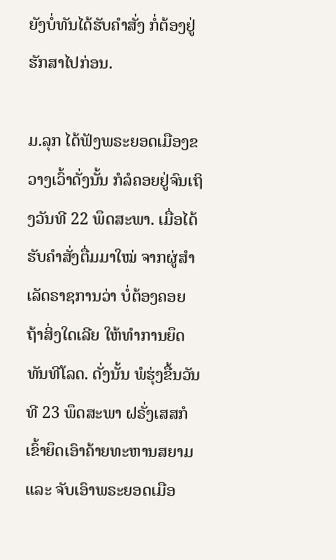ຍັງບໍ່ທັນໄດ້ຮັບຄຳສັ່ງ ກໍ່ຕ້ອງຢູ່ຮັກສາໄປກ່ອນ.

ມ.ລຸກ ໄດ້ຟັງພຣະຍອດເມືອງຂວາງເວົ້າດັ່ງນັ້ນ ກໍລໍຄອຍຢູ່ຈົນເຖິງວັນທີ 22 ພຶດສະພາ. ເມື່ອໄດ້ຮັບຄຳສັ່ງຕື່ມມາໃໝ່ ຈາກຜູ່ສຳເລັດຣາຊການວ່າ ບໍ່ຕ້ອງຄອຍຖ້າສິ່ງໃດເລີຍ ໃຫ້ທຳການຍຶດທັນທີໂລດ. ດັ່ງນັ້ນ ພໍຮຸ່ງຂື້ນວັນທີ 23 ພຶດສະພາ ຝຣັ່ງເສສກໍເຂົ້າຍຶດເອົາຄ້າຍທະຫານສຍາມ ແລະ ຈັບເອົາພຣະຍອດເມືອ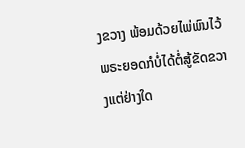ງຂວາງ ພ້ອມດ້ວຍໄພ່ພົນໄວ້ ພຣະຍອດກໍບໍ່ໄດ້ຕໍ່ສູ້ຂັດຂວາງແຕ່ຢ່າງໃດ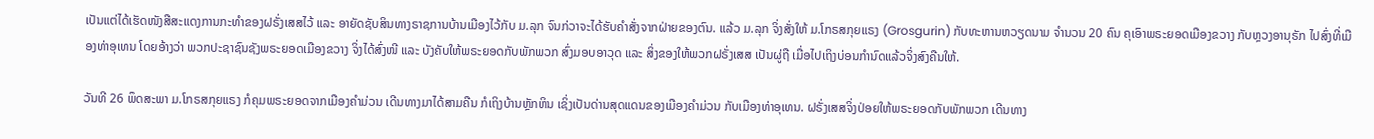ເປັນແຕ່ໄດ້ເຮັດໜັງສືສະແດງການກະທຳຂອງຝຣັ່ງເສສໄວ້ ແລະ ອາຍັດຊັບສິນທາງຣາຊການບ້ານເມືອງໄວ້ກັບ ມ.ລຸກ ຈົນກ່ວາຈະໄດ້ຮັບຄຳສັ່ງຈາກຝ່າຍຂອງຕົນ. ແລ້ວ ມ.ລຸກ ຈິ່ງສັ່ງໃຫ້ ມ.ໂກຣສກຸຍແຣງ (Grosgurin) ກັບທະຫານຫວຽດນາມ ຈຳນວນ 20 ຄົນ ຄຸເອົາພຣະຍອດເມືອງຂວາງ ກັບຫຼວງອານຸຣັກ ໄປສົ່ງທີ່ເມືອງທ່າອຸເທນ ໂດຍອ້າງວ່າ ພວກປະຊາຊົນຊັງພຣະຍອດເມືອງຂວາງ ຈິ່ງໄດ້ສົ່ງໜີ ແລະ ບັງຄັບໃຫ້ພຣະຍອດກັບພັກພວກ ສົ່ງມອບອາວຸດ ແລະ ສິ່ງຂອງໃຫ້ພວກຝຣັ່ງເສສ ເປັນຜູ່ຖື ເມື່ອໄປເຖິງບ່ອນກຳນົດແລ້ວຈິ່ງສົງຄືນໃຫ້.

ວັນທີ 26 ພຶດສະພາ ມ.ໂກຣສກຸຍແຣງ ກໍຄຸມພຣະຍອດຈາກເມືອງຄຳມ່ວນ ເດີນທາງມາໄດ້ສາມຄືນ ກໍເຖິງບ້ານຫຼັກຫິນ ເຊິ່ງເປັນດ່ານສຸດແດນຂອງເມືອງຄຳມ່ວນ ກັບເມືອງທ່າອຸເທນ. ຝຣັ່ງເສສຈິ່ງປ່ອຍໃຫ້ພຣະຍອດກັບພັກພວກ ເດີນທາງ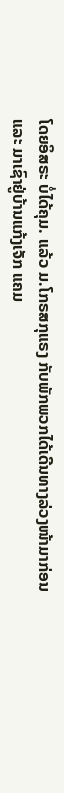ໂດຍອິສຣະ ບໍ່ໄດ້ຄຸມ. ແລ້ວ ມ.ໂກຣສກຸແຣງ ກັບພັກພວກໄດ້ເດີນທາງລ່ວງໜ້າມາກ່ອນ ແລະ ມາເຊົາຢູ່ບ້ານແກ້ງເຈັກ ແຄມ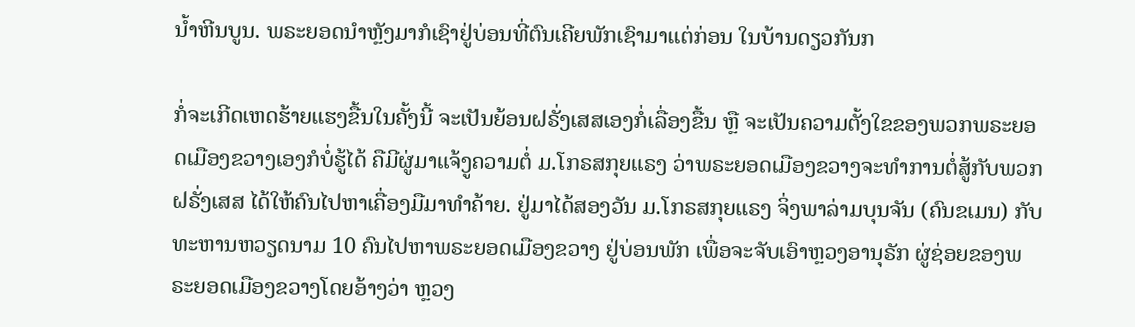ນ້ຳຫີນບູນ. ພຣະຍອດນຳຫຼັງມາກໍເຊົາຢູ່ບ່ອນທີ່ຕົນເຄີຍພັກເຊົາມາແຕ່ກ່ອນ ໃນບ້ານດຽວກັນກ

ກໍ່ຈະເກີດເຫດຮ້າຍແຮງຂື້ນໃນຄັ້ງນີ້ ຈະເປັນຍ້ອນຝຣັ່ງເສສເອງກໍ່ເລື່ອງຂື້ນ ຫຼື ຈະເປັນຄວາມຕັ້ງໃຂຂອງພວກພຣະຍອດເມືອງຂວາງເອງກໍບໍ່ຮູ້ໄດ້ ຄືມີຜູ່ມາແຈ້ງູຄວາມຕໍ່ ມ.ໂກຣສກຸຍແຣງ ວ່າພຣະຍອດເມືອງຂວາງຈະທຳການຕໍ່ສູ້ກັບພວກຝຣັ່ງເສສ ໄດ້ໃຫ້ຄົນໄປຫາເຄື່ອງມືມາທຳຄ້າຍ. ຢູ່ມາໄດ້ສອງວັນ ມ.ໂກຣສກຸຍແຣງ ຈິ່ງພາລ່າມບຸນຈັນ (ຄົນຂເມນ) ກັບທະຫານຫວຽດນາມ 10 ຄົນໄປຫາພຣະຍອດເມືອງຂວາງ ຢູ່ບ່ອນພັກ ເພື່ອຈະຈັບເອົາຫຼວງອານຸຣັກ ຜູ່ຊ່ອຍຂອງພຣະຍອດເມືອງຂວາງໂດຍອ້າງວ່າ ຫຼວງ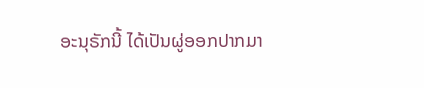ອະນຸຣັກນີ້ ໄດ້ເປັນຜູ່ອອກປາກມາ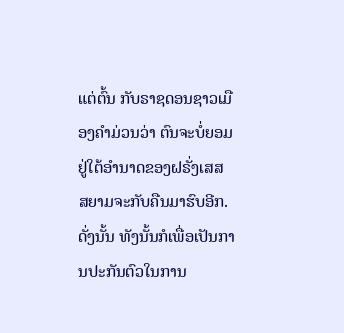ແຕ່ຕົ້ນ ກັບຣາຊດອນຊາວເມືອງຄຳມ່ວນວ່າ ຕົນຈະບໍ່ຍອມຢູ່ໃຕ້ອຳນາດຂອງຝຣັ່ງເສສ ສຍາມຈະກັບຄືນມາຮົບອີກ. ດັ່ງນັ້ນ ທັງນັ້ນກໍເພື່ອເປັນການປະກັນຕົວໃນການ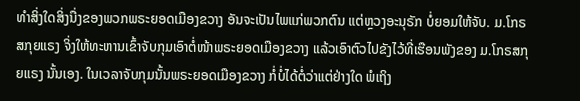ທຳສິ່ງໃດສິ່ງນື່ງຂອງພວກພຣະຍອດເມືອງຂວາງ ອັນຈະເປັນໄພແກ່ພວກຕົນ ແຕ່ຫຼວງອະນຸຣັກ ບໍ່ຍອມໃຫ້ຈັບ. ມ.ໂກຣສກຸຍແຣງ ຈິ່ງໃຫ້ທະຫານເຂົ້າຈັບກຸມເອົາຕໍ່ໜ້າພຣະຍອດເມືອງຂວາງ ແລ້ວເອົາຕົວໄປຂັງໄວ້ທີ່ເຮືອນພັງຂອງ ມ.ໂກຣສກຸຍແຣງ ນັ້ນເອງ. ໃນເວລາຈັບກຸມນັ້ນພຣະຍອດເມືອງຂວາງ ກໍ່ບໍ່ໄດ້ຕໍ່ວ່າແຕ່ຢ່າງໃດ ພໍເຖິງ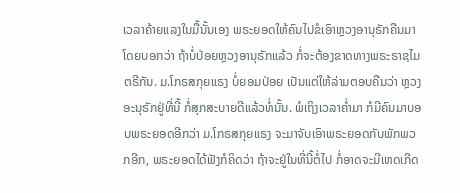ເວລາຄ້າຍແລງໃນມື້ນັ້ນເອງ ພຣະຍອດໃຫ້ຄົນໄປຂໍເອົາຫຼວງອານຸຣັກຄືນມາ ໂດຍບອກວ່າ ຖ້າບໍ່ປ່ອຍຫຼວງອານຸຣັກແລ້ວ ກໍ່ຈະຕ້ອງຂາດທາງພຣະຣາຊໄມຕຣີກັນ. ມ.ໂກຣສກຸຍແຣງ ບໍ່ຍອມປ່ອຍ ເປັນແຕ່ໃຫ້ລ່າມຕອບຄືນວ່າ ຫຼວງອະນຸຣັກຢູ່ທີ່ນີ້ ກໍ່ສຸກສະບາຍດີແລ້ວທໍ່ນັ້ນ. ພໍເຖິງເວລາຄ່ຳມາ ກໍມີຄົນມາບອບພຣະຍອດອີກວ່າ ມ.ໂກຣສກຸຍແຣງ ຈະມາຈັບເອົາພຣະຍອດກັບພັກພວກອີກ, ພຣະຍອດໄດ້ຟັງກໍຄິດວ່າ ຖ້າຈະຢູ່ໃນທີ່ນີ້ຕໍ່ໄປ ກໍ່ອາດຈະມີເຫດເກີດ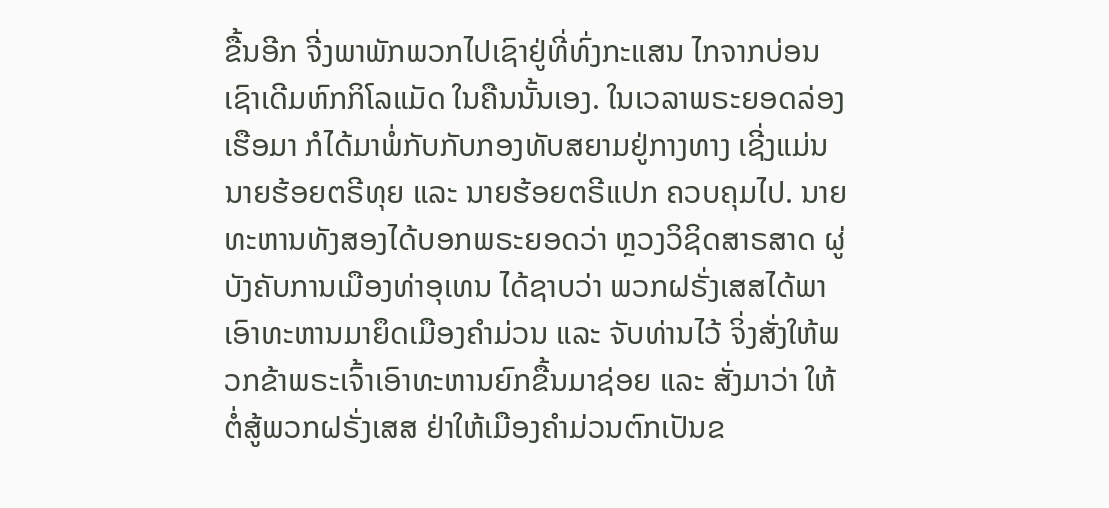ຂື້ນອີກ ຈີ່ງພາພັກພວກໄປເຊົາຢູ່ທີ່ທົ່ງກະແສນ ໄກຈາກບ່ອນເຊົາເດີມຫົກກິໂລແມັດ ໃນຄືນນັ້ນເອງ. ໃນເວລາພຣະຍອດລ່ອງເຮືອມາ ກໍໄດ້ມາພໍ່ກັບກັບກອງທັບສຍາມຢູ່ກາງທາງ ເຊີ່ງແມ່ນນາຍຮ້ອຍຕຣີທຸຍ ແລະ ນາຍຮ້ອຍຕຣີແປກ ຄວບຄຸມໄປ. ນາຍທະຫານທັງສອງໄດ້ບອກພຣະຍອດວ່າ ຫຼວງວິຊິດສາຣສາດ ຜູ່ບັງຄັບການເມືອງທ່າອຸເທນ ໄດ້ຊາບວ່າ ພວກຝຣັ່ງເສສໄດ້ພາເອົາທະຫານມາຍຶດເມືອງຄຳມ່ວນ ແລະ ຈັບທ່ານໄວ້ ຈິ່ງສັ່ງໃຫ້ພວກຂ້າພຣະເຈົ້າເອົາທະຫານຍົກຂື້ນມາຊ່ອຍ ແລະ ສັ່ງມາວ່າ ໃຫ້ຕໍ່ສູ້ພວກຝຣັ່ງເສສ ຢ່າໃຫ້ເມືອງຄຳມ່ວນຕົກເປັນຂ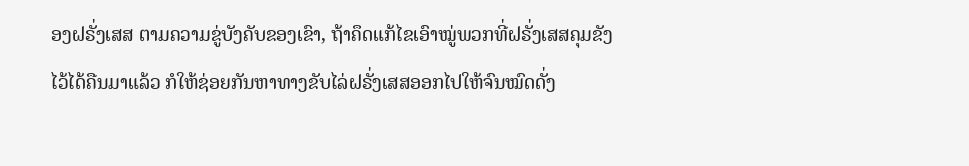ອງຝຣັ່ງເສສ ຕາມຄວາມຂູ່ບັງຄັບຂອງເຂົາ, ຖ້າຄຶດແກ້ໄຂເອົາໝູ່ພວກທີ່ຝຣັ່ງເສສຄຸມຂັງໄວ້ໄດ້ຄືນມາແລ້ວ ກໍໃຫ້ຊ່ອຍກັນຫາທາງຂັບໄລ່ຝຣັ່ງເສສອອກໄປໃຫ້ຈົນໝົດດັ່ງ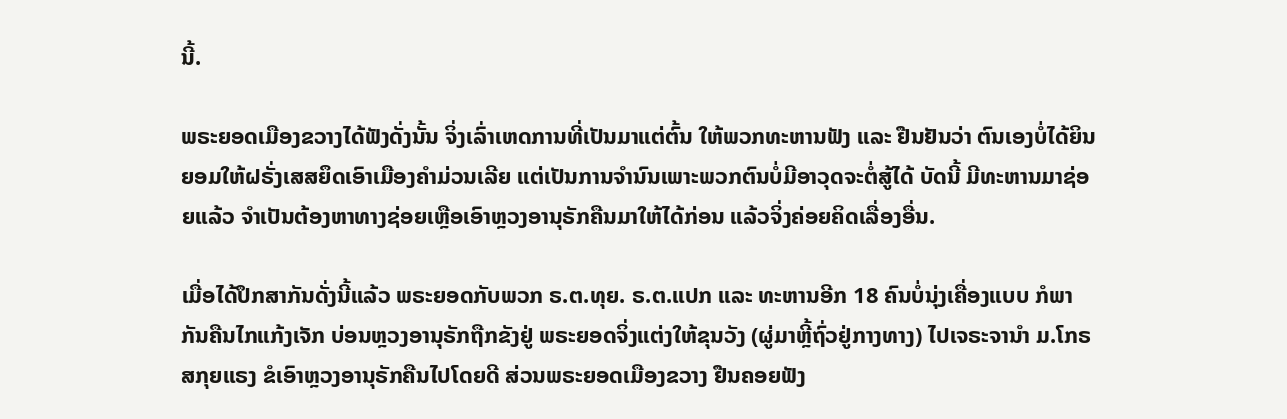ນີ້.

ພຣະຍອດເມືອງຂວາງໄດ້ຟັງດັ່ງນັ້ນ ຈິ່ງເລົ່າເຫດການທີ່ເປັນມາແຕ່ຕົ້ນ ໃຫ້ພວກທະຫານຟັງ ແລະ ຢືນຢັນວ່າ ຕົນເອງບໍ່ໄດ້ຍິນຍອມໃຫ້ຝຣັ່ງເສສຍຶດເອົາເມືອງຄຳມ່ວນເລີຍ ແຕ່ເປັນການຈຳນົນເພາະພວກຕົນບໍ່ມີອາວຸດຈະຕໍ່ສູ້ໄດ້ ບັດນີ້ ມີທະຫານມາຊ່ອຍແລ້ວ ຈຳເປັນຕ້ອງຫາທາງຊ່ອຍເຫຼືອເອົາຫຼວງອານຸຣັກຄືນມາໃຫ້ໄດ້ກ່ອນ ແລ້ວຈິ່ງຄ່ອຍຄິດເລື່ອງອື່ນ.

ເມື່ອໄດ້ປຶກສາກັນດັ່ງນີ້ແລ້ວ ພຣະຍອດກັບພວກ ຣ.ຕ.ທຸຍ. ຣ.ຕ.ແປກ ແລະ ທະຫານອີກ 18 ຄົນບໍ່ນຸ່ງເຄື່ອງແບບ ກໍພາກັນຄືນໄກແກ້ງເຈັກ ບ່ອນຫຼວງອານຸຣັກຖືກຂັງຢູ່ ພຣະຍອດຈິ່ງແຕ່ງໃຫ້ຂຸນວັງ (ຜູ່ມາຫຼີ້ຖົ່ວຢູ່ກາງທາງ) ໄປເຈຣະຈານຳ ມ.ໂກຣສກຸຍແຣງ ຂໍເອົາຫຼວງອານຸຣັກຄືນໄປໂດຍດີ ສ່ວນພຣະຍອດເມືອງຂວາງ ຢືນຄອຍຟັງ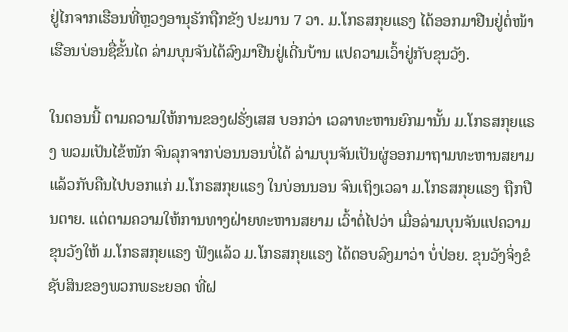ຢູ່ໄກຈາກເຮືອນທີ່ຫຼວງອານຸຣັກຖືກຂັງ ປະມານ 7 ວາ. ມ.ໂກຣສກຸຍແຣງ ໄດ້ອອກມາຢືນຢູ່ຕໍ່ໜ້າເຮືອນບ່ອນຊື່ຂັ້ນໄດ ລ່າມບຸນຈັນໄດ້ລົງມາຢືນຢູ່ເດີ່ນບ້ານ ແປຄວາມເວົ້າຢູ່ກັບຂຸນວັງ.

ໃນຕອນນີ້ ຕາມຄວາມໃຫ້ການຂອງຝຣັ່ງເສສ ບອກວ່າ ເວລາທະຫານຍົກມານັ້ນ ມ.ໂກຣສກຸຍແຣງ ພວມເປັນໄຂ້ໜັກ ຈົນລຸກຈາກບ່ອນນອນບໍ່ໄດ້ ລ່າມບຸນຈັນເປັນຜູ່ອອກມາຖາມທະຫານສຍາມ ແລ້ວກັບຄືນໄປບອກແກ່ ມ.ໂກຣສກຸຍແຣງ ໃນບ່ອນນອນ ຈົນເຖິງເວລາ ມ.ໂກຣສກຸຍແຣງ ຖືກປືນຕາຍ. ແຕ່ຕາມຄວາມໃຫ້ການທາງຝ່າຍທະຫານສຍາມ ເວົ້າຕໍ່ໄປວ່າ ເມື່ອລ່າມບຸນຈັນແປຄວາມຂຸນວັງໃຫ້ ມ.ໂກຣສກຸຍແຣງ ຟັງແລ້ວ ມ.ໂກຣສກຸຍແຣງ ໄດ້ຕອບລົງມາວ່າ ບໍ່ປ່ອຍ. ຂຸນວັງຈິ່ງຂໍຊັບສິນຂອງພວກພຣະຍອດ ທີ່ຝ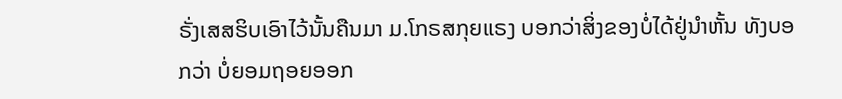ຣັ່ງເສສຮິບເອົາໄວ້ນັ້ນຄືນມາ ມ.ໂກຣສກຸຍແຣງ ບອກວ່າສິ່ງຂອງບໍ່ໄດ້ຢູ່ນຳຫັ້ນ ທັງບອກວ່າ ບໍ່ຍອມຖອຍອອກ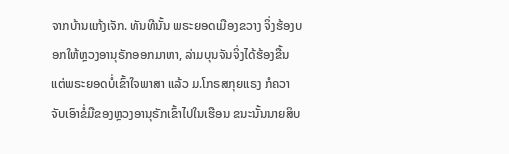ຈາກບ້ານແກ້ງເຈັກ. ທັນທີນັ້ນ ພຣະຍອດເມືອງຂວາງ ຈິ່ງຮ້ອງບອກໃຫ້ຫຼວງອານຸຣັກອອກມາຫາ, ລ່າມບຸນຈັນຈິ່ງໄດ້ຮ້ອງຂື້ນ ແຕ່ພຣະຍອດບໍ່ເຂົ້າໃຈພາສາ ແລ້ວ ມ.ໂກຣສກຸຍແຣງ ກໍຄວາຈັບເອົາຂໍ່ມືຂອງຫຼວງອານຸຣັກເຂົ້າໄປໃນເຮືອນ ຂນະນັ້ນນາຍສິບ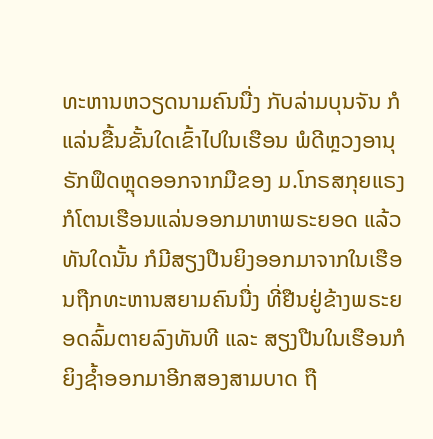ທະຫານຫວຽດນາມຄົນນື່ງ ກັບລ່າມບຸນຈັນ ກໍແລ່ນຂື້ນຂັ້ນໃດເຂົ້າໄປໃນເຮືອນ ພໍດີຫຼວງອານຸຣັກຟຶດຫຼຸດອອກຈາກມືຂອງ ມ.ໂກຣສກຸຍແຣງ ກໍໂຕນເຮືອນແລ່ນອອກມາຫາພຣະຍອດ ແລ້ວທັນໃດນັ້ນ ກໍມີສຽງປືນຍິງອອກມາຈາກໃນເຮືອນຖືກທະຫານສຍາມຄົນນື່ງ ທີ່ຢືນຢູ່ຂ້າງພຣະຍອດລົ້ມຕາຍລົງທັນທີ ແລະ ສຽງປືນໃນເຮືອນກໍຍິງຊ້ຳອອກມາອີກສອງສາມບາດ ຖື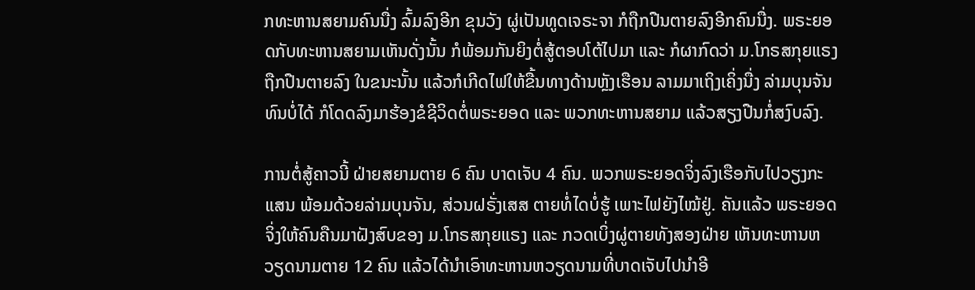ກທະຫານສຍາມຄົນນື່ງ ລົ້ມລົງອີກ ຂຸນວັງ ຜູ່ເປັນທູດເຈຣະຈາ ກໍຖືກປືນຕາຍລົງອີກຄົນນື່ງ. ພຣະຍອດກັບທະຫານສຍາມເຫັນດັ່ງນັ້ນ ກໍພ້ອມກັນຍິງຕໍ່ສູ້ຕອບໂຕ້ໄປມາ ແລະ ກໍຜາກົດວ່າ ມ.ໂກຣສກຸຍແຣງ ຖືກປືນຕາຍລົງ ໃນຂນະນັ້ນ ແລ້ວກໍເກີດໄຟໃຫ້ຂື້ນທາງດ້ານຫຼັງເຮືອນ ລາມມາເຖິງເຄິ່ງນື່ງ ລ່າມບຸນຈັນທົນບໍ່ໄດ້ ກໍໂດດລົງມາຮ້ອງຂໍຊີວິດຕໍ່ພຣະຍອດ ແລະ ພວກທະຫານສຍາມ ແລ້ວສຽງປືນກໍ່ສງົບລົງ.

ການຕໍ່ສູ້ຄາວນີ້ ຝ່າຍສຍາມຕາຍ 6 ຄົນ ບາດເຈັບ 4 ຄົນ. ພວກພຣະຍອດຈິ່ງລົງເຮືອກັບໄປວຽງກະແສນ ພ້ອມດ້ວຍລ່າມບຸນຈັນ, ສ່ວນຝຣັ່ງເສສ ຕາຍທໍ່ໄດບໍ່ຮູ້ ເພາະໄຟຍັງໄໝ້ຢູ່. ຄັນແລ້ວ ພຣະຍອດຈິ່ງໃຫ້ຄົນຄືນມາຝັງສົບຂອງ ມ.ໂກຣສກຸຍແຣງ ແລະ ກວດເບິ່ງຜູ່ຕາຍທັງສອງຝ່າຍ ເຫັນທະຫານຫວຽດນາມຕາຍ 12 ຄົນ ແລ້ວໄດ້ນຳເອົາທະຫານຫວຽດນາມທີ່ບາດເຈັບໄປນຳອີ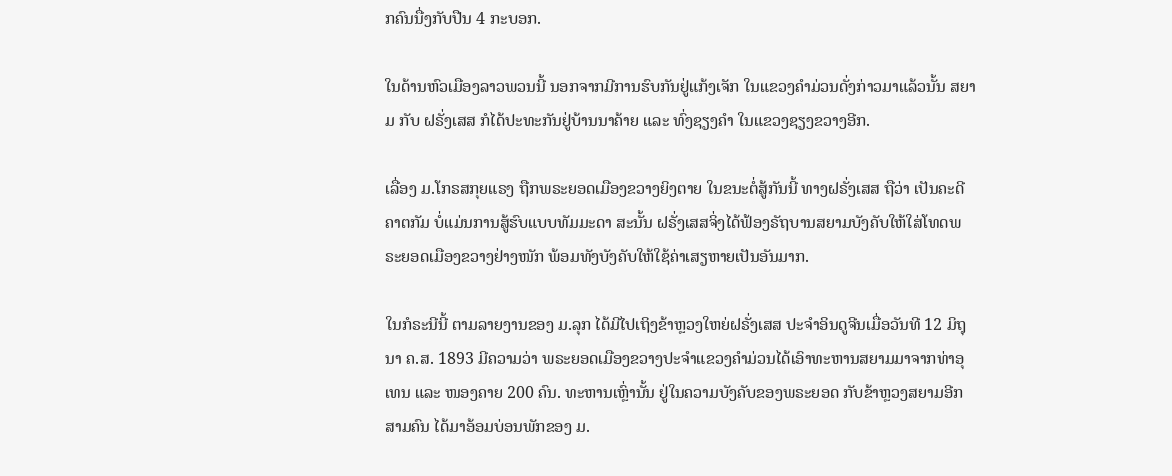ກຄົນນື່ງກັບປືນ 4 ກະບອກ.

ໃນດ້ານຫົວເມືອງລາວພວນນີ້ ນອກຈາກມີການຮົບກັນຢູ່ແກ້ງເຈັກ ໃນແຂວງຄຳມ່ວນດັ່ງກ່າວມາແລ້ວນັ້ນ ສຍາມ ກັບ ຝຣັ່ງເສສ ກໍໄດ້ປະທະກັນຢູ່ບ້ານນາຄ້າຍ ແລະ ທົ່ງຊຽງຄຳ ໃນແຂວງຊຽງຂວາງອີກ.

ເລື່ອງ ມ.ໂກຣສກຸຍແຣງ ຖືກພຣະຍອດເມືອງຂວາງຍິງຕາຍ ໃນຂນະຕໍ່ສູ້ກັນນີ້ ທາງຝຣັ່ງເສສ ຖືວ່າ ເປັນຄະດີຄາຕກັມ ບໍ່ແມ່ນການສູ້ຮົບແບບທັມມະດາ ສະນັ້ນ ຝຣັ່ງເສສຈິ່ງໄດ້ຟ້ອງຣັຖບານສຍາມບັງຄັບໃຫ້ໃສ່ໂທດພຣະຍອດເມືອງຂວາງຢ່າງໜັກ ພ້ອມທັງບັງຄັບໃຫ້ໃຊ້ຄ່າເສຽຫາຍເປັນອັນມາກ.

ໃນກໍຣະນີນີ້ ຕາມລາຍງານຂອງ ມ.ລຸກ ໄດ້ມີໄປເຖິງຂ້າຫຼວງໃຫຍ່ຝຣັ່ງເສສ ປະຈຳອິນດູຈີນເມື່ອວັນທີ 12 ມິຖຸນາ ຄ.ສ. 1893 ມີຄວາມວ່າ ພຣະຍອດເມືອງຂວາງປະຈຳແຂວງຄຳມ່ວນໄດ້ເອົາທະຫານສຍາມມາຈາກທ່າອຸເທນ ແລະ ໜອງຄາຍ 200 ຄົນ. ທະຫານເຫຼົ່ານັ້ນ ຢູ່ໃນຄວາມບັງຄັບຂອງພຣະຍອດ ກັບຂ້າຫຼວງສຍາມອີກ ສາມຄົນ ໄດ້ມາອ້ອມບ່ອນພັກຂອງ ມ.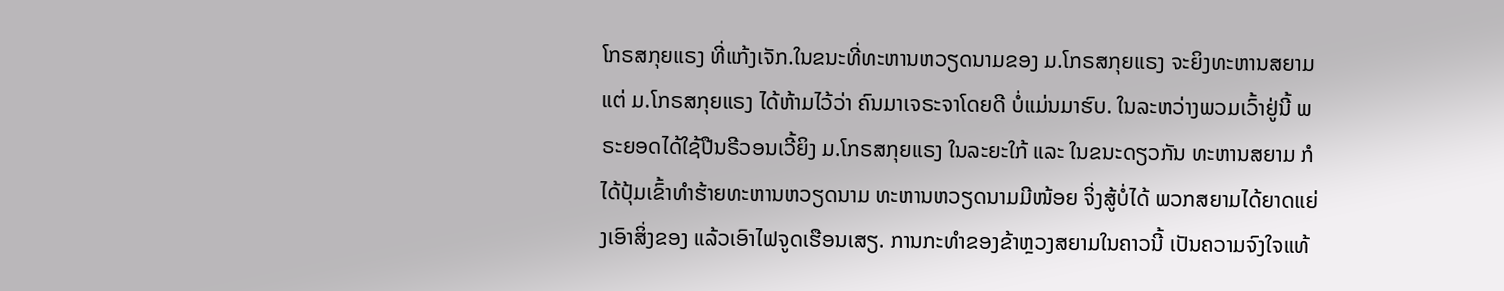ໂກຣສກຸຍແຣງ ທີ່ແກ້ງເຈັກ.ໃນຂນະທີ່ທະຫານຫວຽດນາມຂອງ ມ.ໂກຣສກຸຍແຣງ ຈະຍິງທະຫານສຍາມ ແຕ່ ມ.ໂກຣສກຸຍແຣງ ໄດ້ຫ້າມໄວ້ວ່າ ຄົນມາເຈຣະຈາໂດຍດີ ບໍ່ແມ່ນມາຮົບ. ໃນລະຫວ່າງພວມເວົ້າຢູ່ນີ້ ພຣະຍອດໄດ້ໃຊ້ປືນຣີວອນເວີ້ຍິງ ມ.ໂກຣສກຸຍແຣງ ໃນລະຍະໃກ້ ແລະ ໃນຂນະດຽວກັນ ທະຫານສຍາມ ກໍໄດ້ປຸ້ມເຂົ້າທຳຮ້າຍທະຫານຫວຽດນາມ ທະຫານຫວຽດນາມມີໜ້ອຍ ຈິ່ງສູ້ບໍ່ໄດ້ ພວກສຍາມໄດ້ຍາດແຍ່ງເອົາສິ່ງຂອງ ແລ້ວເອົາໄຟຈູດເຮືອນເສຽ. ການກະທຳຂອງຂ້າຫຼວງສຍາມໃນຄາວນີ້ ເປັນຄວາມຈົງໃຈແທ້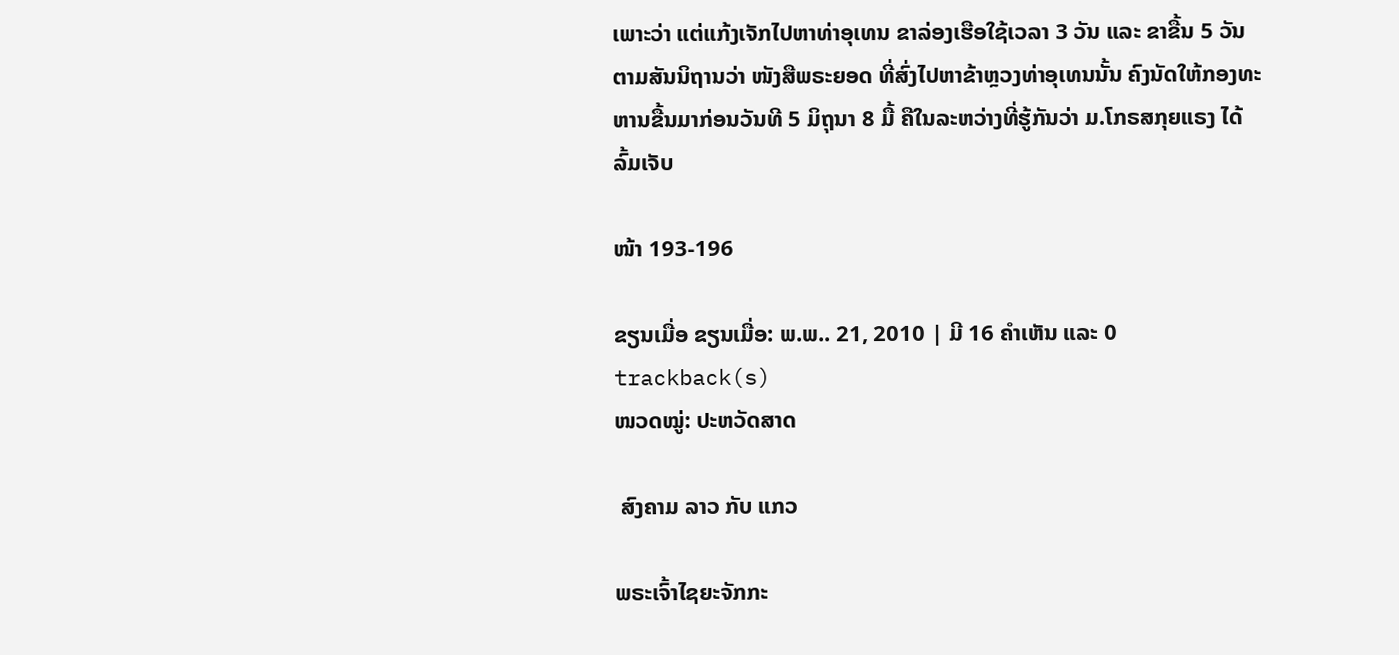ເພາະວ່າ ແຕ່ແກ້ງເຈັກໄປຫາທ່າອຸເທນ ຂາລ່ອງເຮືອໃຊ້ເວລາ 3 ວັນ ແລະ ຂາຂື້ນ 5 ວັນ ຕາມສັນນິຖານວ່າ ໜັງສືພຣະຍອດ ທີ່ສົ່ງໄປຫາຂ້າຫຼວງທ່າອຸເທນນັ້ນ ຄົງນັດໃຫ້ກອງທະຫານຂື້ນມາກ່ອນວັນທີ 5 ມິຖຸນາ 8 ມື້ ຄືໃນລະຫວ່າງທີ່ຮູ້ກັນວ່າ ມ.ໂກຣສກຸຍແຣງ ໄດ້ລົ້ມເຈັບ

ໜ້າ 193-196

ຂຽນເມື່ອ ຂຽນເມື່ອ: ພ.ພ.. 21, 2010 | ມີ 16 ຄຳເຫັນ ແລະ 0 trackback(s)
ໜວດໝູ່: ປະຫວັດສາດ

 ສົງຄາມ ລາວ ກັບ ແກວ

ພຣະເຈົ້າໄຊຍະຈັກກະ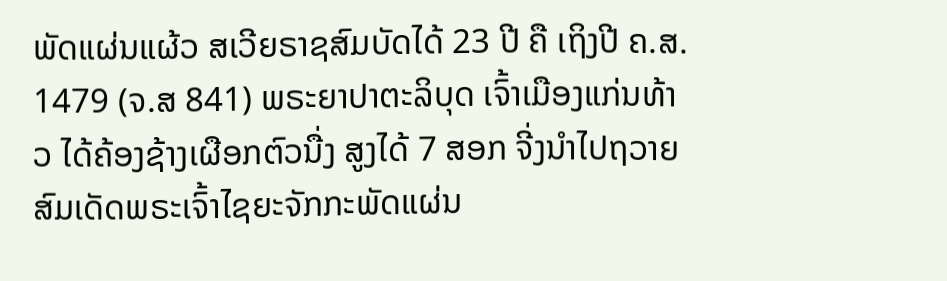ພັດແຜ່ນແຜ້ວ ສເວີຍຣາຊສົມບັດໄດ້ 23 ປີ ຄື ເຖິງປີ ຄ.ສ. 1479 (ຈ.ສ 841) ພຣະຍາປາຕະລິບຸດ ເຈົ້າເມືອງແກ່ນທ້າວ ໄດ້ຄ້ອງຊ້າງເຜືອກຕົວນື່ງ ສູງໄດ້ 7 ສອກ ຈີ່ງນຳໄປຖວາຍສົມເດັດພຣະເຈົ້າໄຊຍະຈັກກະພັດແຜ່ນ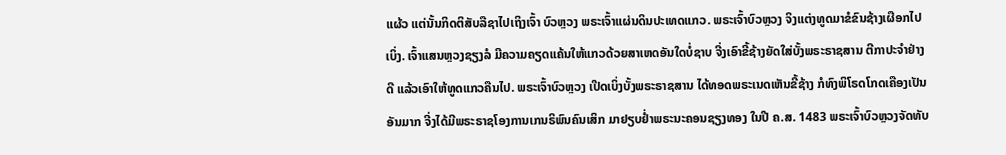ແຜ້ວ ແຕ່ນັ້ນກິດຕິສັບລືຊາໄປເຖິງເຈົ້າ ບົວຫຼວງ ພຣະເຈົ້າແຜ່ນດິນປະເທດແກວ. ພຣະເຈົ້າບົວຫຼວງ ຈິງແຕ່ງທູດມາຂໍຂົນຊ້າງເຜືອກໄປເບິ່ງ. ເຈົ້າແສນຫຼວງຊຽງລໍ ມີຄວາມຄຽດແຄ້ນໃຫ້ແກວດ້ວຍສາເຫດອັນໃດບໍ່ຊາບ ຈີ່ງເອົາຂີ້ຊ້າງຍັດໃສ່ບັ້ງພຣະຣາຊສານ ຕີກາປະຈຳຢ່າງດີ ແລ້ວເອົາໃຫ້ທູດແກວຄືນໄປ. ພຣະເຈົ້າບົວຫຼວງ ເປີດເບິ່ງບັ້ງພຣະຣາຊສານ ໄດ້ທອດພຣະເນດເຫັນຂີ້ຊ້າງ ກໍທົງພິໂຣດໂກດເຄືອງເປັນອັນມາກ ຈີ່ງໄດ້ມີພຣະຣາຊໂອງການເກນຣິພົນຄົນເສິກ ມາຢຽບຢ່ຳພຣະນະຄອນຊຽງທອງ ໃນປີ ຄ.ສ. 1483 ພຣະເຈົ້າບົວຫຼວງຈັດທັບ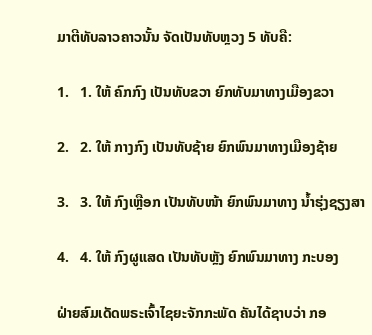ມາຕີທັບລາວຄາວນັ້ນ ຈັດເປັນທັບຫຼວງ 5 ທັບຄື:

1.   1. ໃຫ້ ຄົກກົງ ເປັນທັບຂວາ ຍົກທັບມາທາງເມືອງຂວາ

2.   2. ໃຫ້ ກາງກົງ ເປັນທັບຊ້າຍ ຍົກພົນມາທາງເມືອງຊ້າຍ

3.   3. ໃຫ້ ກົງເຫຼືອກ ເປັນທັບໜ້າ ຍົກພົນມາທາງ ນ້ຳຮຸ່ງຊຽງສາ

4.   4. ໃຫ້ ກົງຜູແສດ ເປັນທັບຫຼັງ ຍົກພົນມາທາງ ກະບອງ

ຝ່າຍສົມເດັດພຣະເຈົ້າໄຊຍະຈັກກະພັດ ຄັນໄດ້ຊາບວ່າ ກອ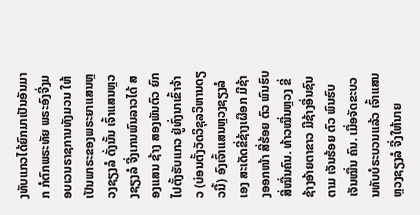ງທັບແກວໄດ້ຍົກມາເປັນອັນມາກ ກໍຕົກພຣະທັຍ ພຣະອົງຈີ່ງມອບເວນຣາຊການທັງມວນ ໃຫ້ເປັນພາຣະຂອງພຣະຍາແສນຫຼວງຊຽງລໍ ດັ່ງນັ້ນ ເຈົ້າແສນຫຼວງຊຽງລໍ ຈີ່ງເກນພົນລາວໄດ້ ສອງແສນ ຊ້າງ ສອງພັນຕົວ ຍົກໄປຕັ້ງຮັບແກວ ຢູ່ທົ່ງນາເຂົ້າຈ້າວ (ບ່ອນຕັ້ງວັດວິຊຸລວິຫານດຽວນີ້) ອົງເຈົ້າແສນຫຼວງຊຽງລໍເອງ ສະເດັດຂີ່ຊ້າງເຜືອກ ມີຊ້າງອອກໜ້າ ສີ່ຮ້ອຍ ຕົວ ພົນຮົບສີ່ໝື່ນຄົນ. ທ້າວໝື່ນຫຼວງ ຂີ່ຊ້າງອ້າຍຕາຂາວ ມີຊ້າງອື່ນຊົນຕາມ ເຈັນຮ້ອຍ ຕົວ ພົນຮົບ ເຈັນໝື່ນ ຄົນ. ເມື່ອຈັດຂະບວນທັບບໍຣະບວນແລ້ວ ເຈົ້າແສນຫຼວງຊຽງລໍ ຈີ່ງໃຫ້ນາຍ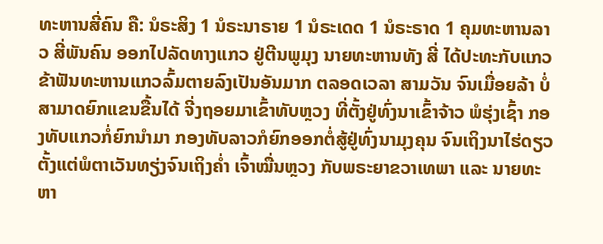ທະຫານສີ່ຄົນ ຄື: ນໍຣະສິງ 1 ນໍຣະນາຣາຍ 1 ນໍຣະເດດ 1 ນໍຣະຣາດ 1 ຄຸມທະຫານລາວ ສີ່ພັນຄົນ ອອກໄປລັດທາງແກວ ຢູ່ຕີນພູມຸງ ນາຍທະຫານທັງ ສີ່ ໄດ້ປະທະກັບແກວ ຂ້າຟັນທະຫານແກວລົ້ມຕາຍລົງເປັນອັນມາກ ຕລອດເວລາ ສາມວັນ ຈົນເມື່ອຍລ້າ ບໍ່ສາມາດຍົກແຂນຂື້ນໄດ້ ຈີ່ງຖອຍມາເຂົ້າທັບຫຼວງ ທີ່ຕັ້ງຢູ່ທົ່ງນາເຂົ້າຈ້າວ ພໍຮຸ່ງເຊົ້າ ກອງທັບແກວກໍ່ຍົກນຳມາ ກອງທັບລາວກໍຍົກອອກຕໍ່ສູ້ຢູ່ທົ່ງນາມຸງຄຸນ ຈົນເຖິງນາໄຮ່ດຽວ ຕັ້ງແຕ່ພໍຕາເວັນທຽ່ງຈົນເຖິງຄ່ຳ ເຈົ້າໝື່ນຫຼວງ ກັບພຣະຍາຂວາເທພາ ແລະ ນາຍທະຫາ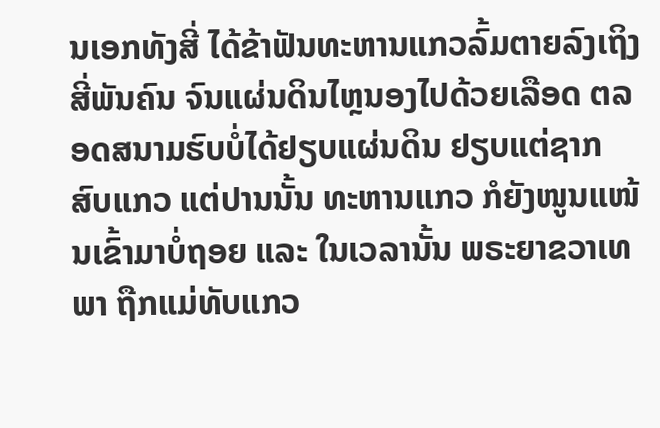ນເອກທັງສີ່ ໄດ້ຂ້າຟັນທະຫານແກວລົ້ມຕາຍລົງເຖິງ ສີ່ພັນຄົນ ຈົນແຜ່ນດິນໄຫຼນອງໄປດ້ວຍເລືອດ ຕລອດສນາມຮົບບໍ່ໄດ້ຢຽບແຜ່ນດິນ ຢຽບແຕ່ຊາກສົບແກວ ແຕ່ປານນັ້ນ ທະຫານແກວ ກໍຍັງໜູນແໜ້ນເຂົ້າມາບໍ່ຖອຍ ແລະ ໃນເວລານັ້ນ ພຣະຍາຂວາເທພາ ຖືກແມ່ທັບແກວ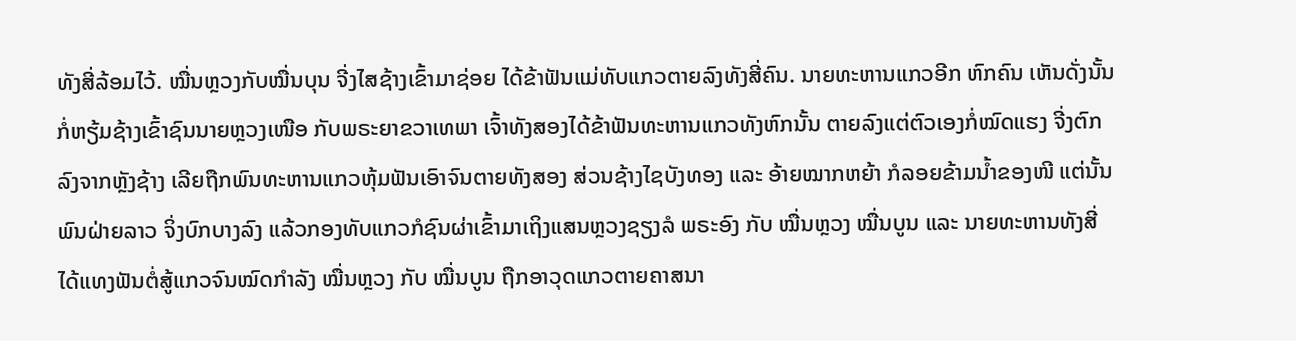ທັງສີ່ລ້ອມໄວ້. ໝື່ນຫຼວງກັບໝື່ນບຸນ ຈີ່ງໄສຊ້າງເຂົ້າມາຊ່ອຍ ໄດ້ຂ້າຟັນແມ່ທັບແກວຕາຍລົງທັງສີ່ຄົນ. ນາຍທະຫານແກວອີກ ຫົກຄົນ ເຫັນດັ່ງນັ້ນ ກໍ່ຫຽ້ມຊ້າງເຂົ້າຊົນນາຍຫຼວງເໜືອ ກັບພຣະຍາຂວາເທພາ ເຈົ້າທັງສອງໄດ້ຂ້າຟັນທະຫານແກວທັງຫົກນັ້ນ ຕາຍລົງແຕ່ຕົວເອງກໍ່ໝົດແຮງ ຈີ່ງຕົກລົງຈາກຫຼັງຊ້າງ ເລີຍຖືກພົນທະຫານແກວຫຸ້ມຟັນເອົາຈົນຕາຍທັງສອງ ສ່ວນຊ້າງໄຊບັງທອງ ແລະ ອ້າຍໝາກຫຍ້າ ກໍລອຍຂ້າມນ້ຳຂອງໜີ ແຕ່ນັ້ນພົນຝ່າຍລາວ ຈິ່ງບົກບາງລົງ ແລ້ວກອງທັບແກວກໍຊົນຜ່າເຂົ້າມາເຖິງແສນຫຼວງຊຽງລໍ ພຣະອົງ ກັບ ໝື່ນຫຼວງ ໝື່ນບູນ ແລະ ນາຍທະຫານທັງສີ່ ໄດ້ແທງຟັນຕໍ່ສູ້ແກວຈົນໝົດກຳລັງ ໝື່ນຫຼວງ ກັບ ໝື່ນບູນ ຖືກອາວຸດແກວຕາຍຄາສນາ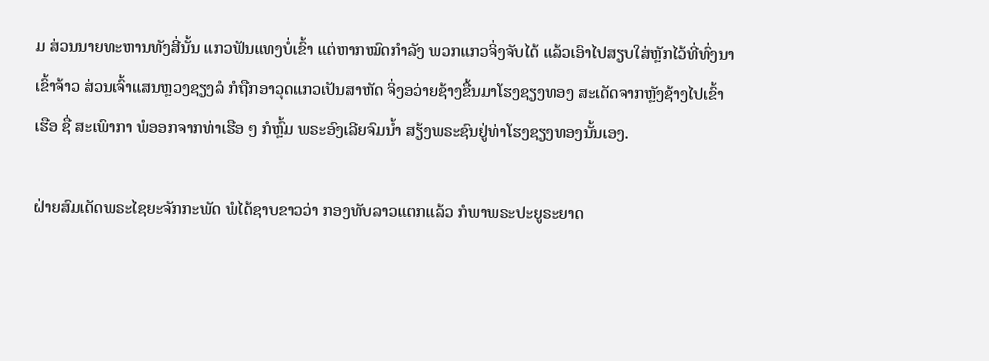ມ ສ່ວນນາຍທະຫານທັງສີ່ນັ້ນ ແກວຟັນແທງບໍ່ເຂົ້າ ແຕ່ຫາກໝົດກຳລັງ ພວກແກວຈິ່ງຈັບໄດ້ ແລ້ວເອົາໄປສຽບໃສ່ຫຼັກໄວ້ທີ່ທົ່ງນາເຂົ້າຈ້າວ ສ່ວນເຈົ້າແສນຫຼວງຊຽງລໍ ກໍຖືກອາວຸດແກວເປັນສາຫັດ ຈິ່ງອວ່າຍຊ້າງຂື້ນມາໂຮງຊຽງທອງ ສະເດັດຈາກຫຼັງຊ້າງໄປເຂົ້າເຮືອ ຊື່ ສະເພົາກາ ພໍອອກຈາກທ່າເຮືອ ໆ ກໍຫຼົ້ມ ພຣະອົງເລີຍຈົມນ້ຳ ສຽ້ງພຣະຊົນຢູ່ທ່າໂຮງຊຽງທອງນັ້ນເອງ.

ຝ່າຍສົມເດັດພຣະໄຊຍະຈັກກະພັດ ພໍໄດ້ຊາບຂາວວ່າ ກອງທັບລາວແຕກແລ້ວ ກໍພາພຣະປະຍູຣະຍາດ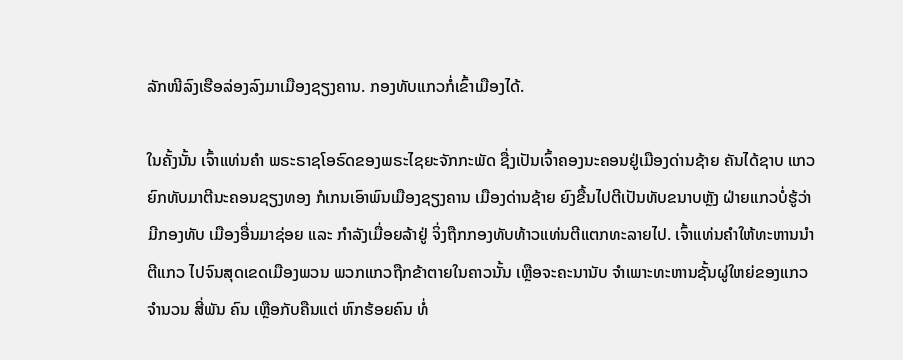ລັກໜີລົງເຮືອລ່ອງລົງມາເມືອງຊຽງຄານ. ກອງທັບແກວກໍ່ເຂົ້າເມືອງໄດ້.

ໃນຄັ້ງນັ້ນ ເຈົ້າແທ່ນຄຳ ພຣະຣາຊໂອຣົດຂອງພຣະໄຊຍະຈັກກະພັດ ຊື່ງເປັນເຈົ້າຄອງນະຄອນຢູ່ເມືອງດ່ານຊ້າຍ ຄັນໄດ້ຊາບ ແກວຍົກທັບມາຕີນະຄອນຊຽງທອງ ກໍເກນເອົາພົນເມືອງຊຽງຄານ ເມືອງດ່ານຊ້າຍ ຍົງຂື້ນໄປຕີເປັນທັບຂນາບຫຼັງ ຝ່າຍແກວບໍ່ຮູ້ວ່າມີກອງທັບ ເມືອງອື່ນມາຊ່ອຍ ແລະ ກຳລັງເມື່ອຍລ້າຢູ່ ຈິ່ງຖືກກອງທັບທ້າວແທ່ນຕີແຕກທະລາຍໄປ. ເຈົ້າແທ່ນຄຳໃຫ້ທະຫານນຳຕີແກວ ໄປຈົນສຸດເຂດເມືອງພວນ ພວກແກວຖືກຂ້າຕາຍໃນຄາວນັ້ນ ເຫຼືອຈະຄະນານັບ ຈຳເພາະທະຫານຊັ້ນຜູ່ໃຫຍ່ຂອງແກວ ຈຳນວນ ສີ່ພັນ ຄົນ ເຫຼືອກັບຄືນແຕ່ ຫົກຮ້ອຍຄົນ ທໍ່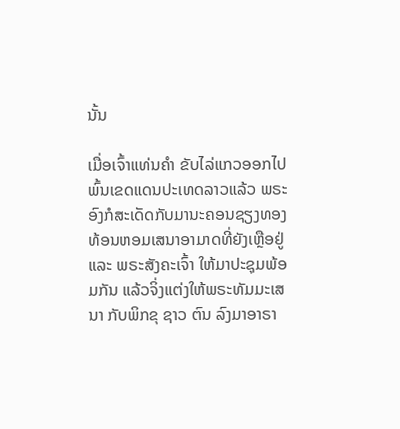ນັ້ນ

ເມື່ອເຈົ້າແທ່ນຄຳ ຂັບໄລ່ແກວອອກໄປພົ້ນເຂດແດນປະເທດລາວແລ້ວ ພຣະອົງກໍສະເດັດກັບມານະຄອນຊຽງທອງ ທ້ອນຫອມເສນາອາມາດທີ່ຍັງເຫຼືອຢູ່ ແລະ ພຣະສັງຄະເຈົ້າ ໃຫ້ມາປະຊຸມພ້ອມກັນ ແລ້ວຈິ່ງແຕ່ງໃຫ້ພຣະທັມມະເສນາ ກັບພິກຂຸ ຊາວ ຕົນ ລົງມາອາຣາ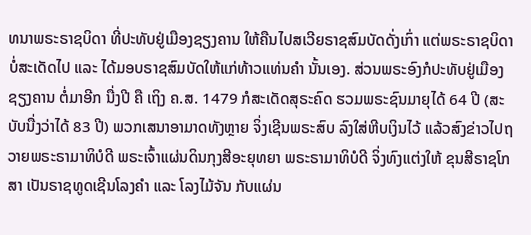ທນາພຣະຣາຊບິດາ ທີ່ປະທັບຢູ່ເມືອງຊຽງຄານ ໃຫ້ຄືນໄປສເວີຍຣາຊສົມບັດດັ່ງເກົ່າ ແຕ່ພຣະຣາຊບິດາບໍ່ສະເດັດໄປ ແລະ ໄດ້ມອບຣາຊສົມບັດໃຫ້ແກ່ທ້າວແທ່ນຄຳ ນັ້ນເອງ. ສ່ວນພຣະອົງກໍປະທັບຢູ່ເມືອງຊຽງຄານ ຕໍ່ມາອີກ ນື່ງປີ ຄື ເຖິງ ຄ.ສ. 1479 ກໍສະເດັດສຸຣະຄົດ ຮວມພຣະຊົນມາຍຸໄດ້ 64 ປີ (ສະບັບນື່ງວ່າໄດ້ 83 ປີ) ພວກເສນາອາມາດທັງຫຼາຍ ຈິ່ງເຊີນພຣະສົບ ລົງໃສ່ຫີບເງິນໄວ້ ແລ້ວສົງຂ່າວໄປຖວາຍພຣະຣາມາທິບໍດີ ພຣະເຈົ້າແຜ່ນດິນກຸງສີອະຍຸທຍາ ພຣະຣາມາທິບໍດີ ຈິ່ງທົງແຕ່ງໃຫ້ ຂຸນສີຣາຊໂກສາ ເປັນຣາຊທູດເຊີນໂລງຄຳ ແລະ ໂລງໄມ້ຈັນ ກັບແຜ່ນ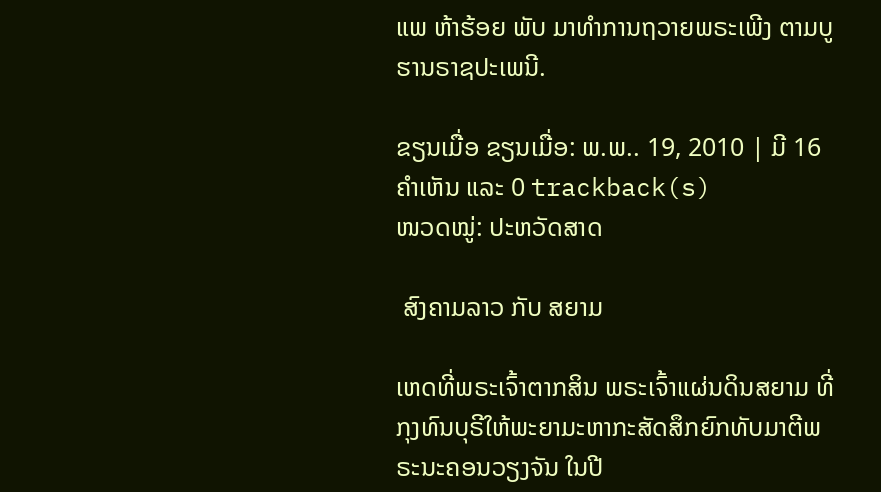ແພ ຫ້າຮ້ອຍ ພັບ ມາທຳການຖວາຍພຣະເພີງ ຕາມບູຮານຣາຊປະເພນີ.

ຂຽນເມື່ອ ຂຽນເມື່ອ: ພ.ພ.. 19, 2010 | ມີ 16 ຄຳເຫັນ ແລະ 0 trackback(s)
ໜວດໝູ່: ປະຫວັດສາດ

 ສົງຄາມລາວ ກັບ ສຍາມ

ເຫດທີ່ພຣະເຈົ້າຕາກສິນ ພຣະເຈົ້າແຜ່ນດິນສຍາມ ທີ່ກຸງທົນບຸຣີໃຫ້ພະຍາມະຫາກະສັດສຶກຍົກທັບມາຕີພຣະນະຄອນວຽງຈັນ ໃນປີ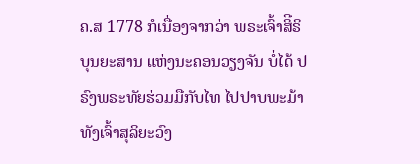ຄ.ສ 1778 ກໍເນື່ອງຈາກວ່າ ພຣະເຈົ້າສິີຣິບຸນຍະສານ ແຫ່ງນະຄອນວຽງຈັນ ບໍ່ໄດ້ ປຣົງພຣະທັຍຮ່ວມມືກັບໄທ ໄປປາບພະມ້າ ທັງເຈົ້າສຸລິຍະວົງ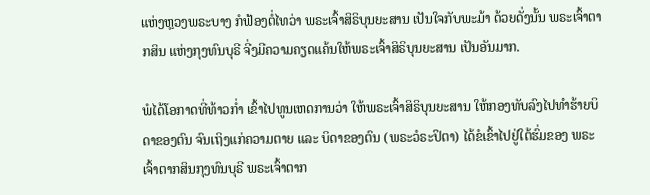ແຫ່ງຫຼວງພຣະບາງ ກໍຟ້ອງຕໍ່ໄທວ່າ ພຣະເຈົ້າສິຣິບຸນຍະສານ ເປັນໃຈກັບພະມ້າ ດ້ວຍດັ່ງນັ້ນ ພຣະເຈົ້າຕາກສິນ ແຫ່ງກຸງທົນບຸຣີ ຈີ່ງມີຄວາມຄຽດແຄ້ນໃຫ້ພຣະເຈົ້າສິຣິບຸນຍະສານ ເປັນອັນມາກ.

ພໍໄດ້ໂອກາດທີ່ທ້າວກ່ຳ ເຂົ້າໄປທູນເຫດການວ່າ ໃຫ້ພຣະເຈົ້າສິຣິບຸນຍະສານ ໃຫ້ກອງທັບລົງໄປທຳຮ້າຍບິດາຂອງຕົນ ຈົນເຖິງແກ່ຄວາມຕາຍ ແລະ ບິດາຂອງຕົນ (ພຣະວໍຣະປິຕາ) ໄດ້ຂໍເຂົ້າໄປຢູ່ໃຕ້ຮົ່ມຂອງ ພຣະເຈົ້າຕາກສິນກຸງທົນບຸຣີ ພຣະເຈົ້າຕາກ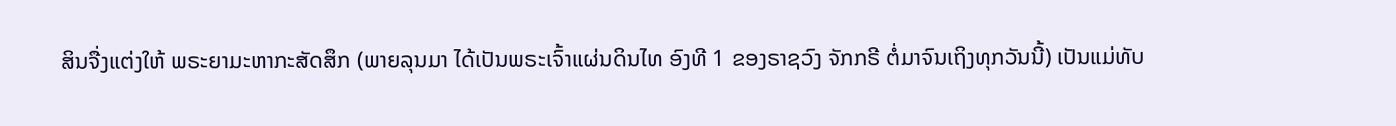ສິນຈື່ງແຕ່ງໃຫ້ ພຣະຍາມະຫາກະສັດສຶກ (ພາຍລຸນມາ ໄດ້ເປັນພຣະເຈົ້າແຜ່ນດິນໄທ ອົງທີ 1 ຂອງຣາຊວົງ ຈັກກຣີ ຕໍ່ມາຈົນເຖິງທຸກວັນນີ້) ເປັນແມ່ທັບ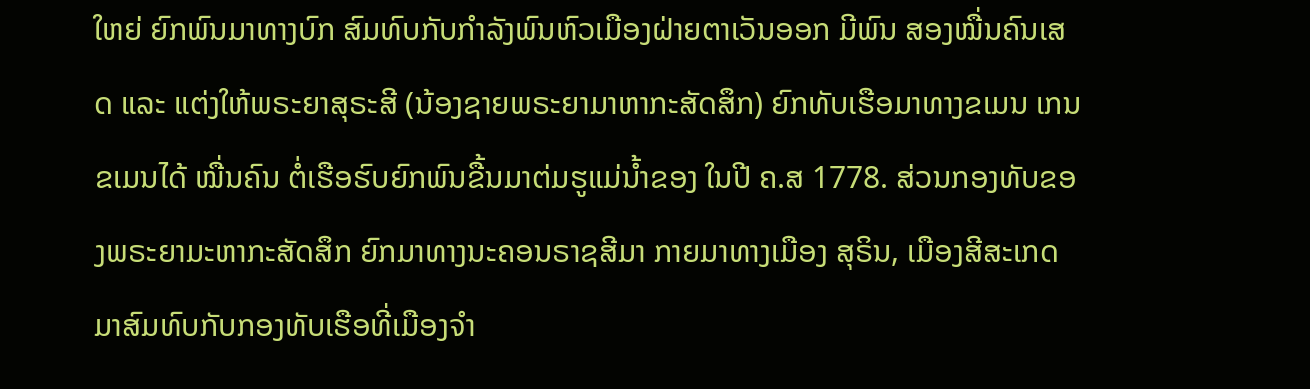ໃຫຍ່ ຍົກພົນມາທາງບົກ ສົມທົບກັບກຳລັງພົນຫົວເມືອງຝ່າຍຕາເວັນອອກ ມີພົນ ສອງໝື່ນຄົນເສດ ແລະ ແຕ່ງໃຫ້ພຣະຍາສຸຣະສີ (ນ້ອງຊາຍພຣະຍາມາຫາກະສັດສຶກ) ຍົກທັບເຮືອມາທາງຂເມນ ເກນຂເມນໄດ້ ໝື່ນຄົນ ຕໍ່ເຮືອຮົບຍົກພົນຂື້ນມາຕ່ມຮູແມ່ນ້ຳຂອງ ໃນປີ ຄ.ສ 1778. ສ່ວນກອງທັບຂອງພຣະຍາມະຫາກະສັດສຶກ ຍົກມາທາງນະຄອນຣາຊສີມາ ກາຍມາທາງເມືອງ ສຸຣິນ, ເມືອງສີສະເກດ ມາສົມທົບກັບກອງທັບເຮືອທີ່ເມືອງຈຳ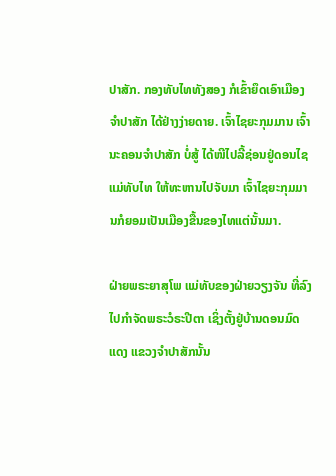ປາສັກ. ກອງທັບໄທທັງສອງ ກໍເຂົ້າຍຶດເອົາເມືອງຈຳປາສັກ ໄດ້ຢ່າງງ່າຍດາຍ. ເຈົ້າໄຊຍະກຸມມານ ເຈົ້ານະຄອນຈຳປາສັກ ບໍ່ສູ້ ໄດ້ໜີໄປລີ້ຊ່ອນຢູ່ດອນໄຊ ແມ່ທັບໄທ ໃຫ້ທະຫານໄປຈັບມາ ເຈົ້າໄຊຍະກຸມມານກໍຍອມເປັນເມືອງຂື້ນຂອງໄທແຕ່ນັ້ນມາ.

ຝ່າຍພຣະຍາສຸໂພ ແມ່ທັບຂອງຝ່າຍວຽງຈັນ ທີ່ລົງໄປກຳຈັດພຣະວໍຣະປີຕາ ເຊິ່ງຕັ້ງຢູ່ບ້ານດອນມົດແດງ ແຂວງຈຳປາສັກນັ້ນ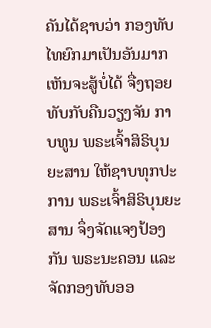ຄັນໄດ້ຊາບວ່າ ກອງທັບໄທຍົກມາເປັນອັນມາກ ເຫັນຈະສູ້ບໍ່ໄດ້ ຈື່ງຖອຍທັບກັບຄືນວຽງຈັນ ກາບທູນ ພຣະເຈົ້າສິຣິບຸນຍະສານ ໃຫ້ຊາບທຸກປະການ ພຣະເຈົ້າສິຣິບຸນຍະສານ ຈຶ່ງຈັດແຈງປ້ອງກັນ ພຣະນະຄອນ ແລະ ຈັດກອງທັບອອ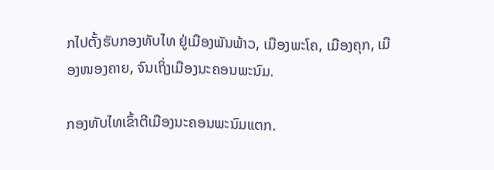ກໄປຕັ້ງຮັບກອງທັບໄທ ຢູ່ເມືອງພັນພ້າວ, ເມືອງພະໂຄ, ເມືອງຄຸກ, ເມືອງໜອງຄາຍ, ຈົນເຖິ່ງເມືອງນະຄອນພະນົມ.

ກອງທັບໄທເຂົ້າຕີເມືອງນະຄອນພະນົມແຕກ.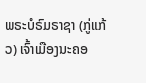ພຣະບໍຣົມຣາຊາ (ກູ່ແກ້ວ) ເຈົ້າເມືອງນະຄອ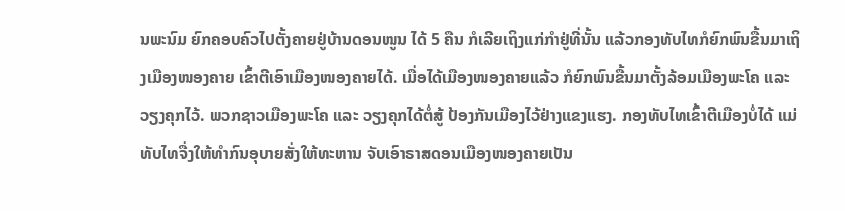ນພະນົມ ຍົກຄອບຄົວໄປຕັ້ງຄາຍຢູ່ບ້ານດອນໜູນ ໄດ້ 5 ຄືນ ກໍເລີຍເຖິງແກ່ກຳຢູ່ທີ່ນັ້ນ ແລ້ວກອງທັບໄທກໍຍົກພົນຂື້ນມາເຖິງເມືອງໜອງຄາຍ ເຂົ້າຕີເອົາເມືອງໜອງຄາຍໄດ້. ເມື່ອໄດ້ເມືອງໜອງຄາຍແລ້ວ ກໍຍົກພົນຂື້ນມາຕັ້ງລ້ອມເມືອງພະໂຄ ແລະ ວຽງຄຸກໄວ້. ພວກຊາວເມືອງພະໂຄ ແລະ ວຽງຄຸກໄດ້ຕໍ່ສູ້ ປ້ອງກັນເມືອງໄວ້ຢ່າງແຂງແຮງ. ກອງທັບໄທເຂົ້າຕີເມືອງບໍ່ໄດ້ ແມ່ທັບໄທຈື່ງໃຫ້ທຳກົນອຸບາຍສັ່ງໃຫ້ທະຫານ ຈັບເອົາຣາສດອນເມືອງໜອງຄາຍເປັນ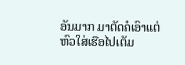ອັນມາກ ມາຕັດຄໍເອົາແຕ່ຫົວໃສ່ເຮືອໄປເຕັມ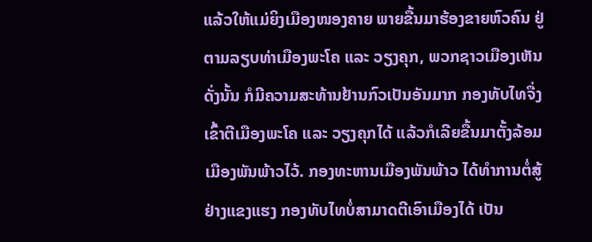ແລ້ວໃຫ້ແມ່ຍິງເມືອງໜອງຄາຍ ພາຍຂື້ນມາຮ້ອງຂາຍຫົວຄົນ ຢູ່ຕາມລຽບທ່າເມືອງພະໂຄ ແລະ ວຽງຄຸກ, ພວກຊາວເມືອງເຫັນດັ່ງນັ້ນ ກໍມີຄວາມສະທ້ານຢ້ານກົວເປັນອັນມາກ ກອງທັບໄທຈື່ງເຂົ້າຕີເມືອງພະໂຄ ແລະ ວຽງຄຸກໄດ້ ແລ້ວກໍເລີຍຂື້ນມາຕັ້ງລ້ອມເມືອງພັນພ້າວໄວ້. ກອງທະຫານເມືອງພັນພ້າວ ໄດ້ທຳການຕໍ່ສູ້ຢ່າງແຂງແຮງ ກອງທັບໄທບໍ່ສາມາດຕີເອົາເມືອງໄດ້ ເປັນ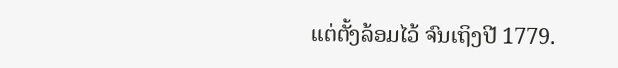ແຕ່ຕັ້ງລ້ອມໄວ້ ຈົນເຖິງປີ 1779.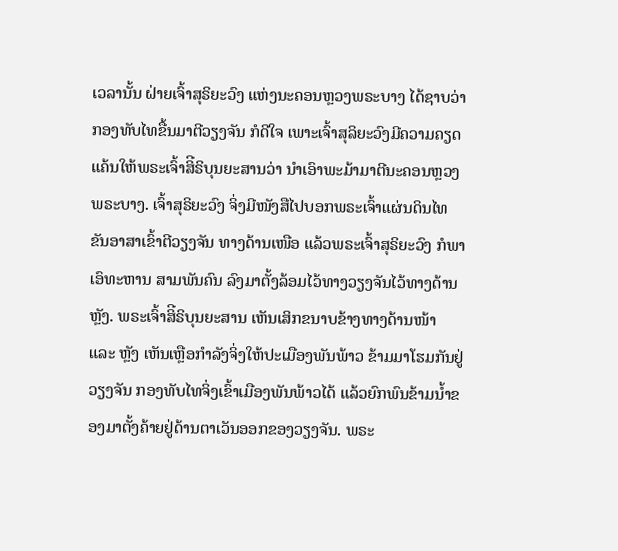ເວລານັ້ນ ຝ່າຍເຈົ້າສຸຣິຍະວົງ ແຫ່ງນະຄອນຫຼວງພຣະບາງ ໄດ້ຊາບວ່າ ກອງທັບໄທຂື້ນມາຕີວຽງຈັນ ກໍດີໃຈ ເພາະເຈົ້າສຸລິຍະວົງມີຄວາມຄຽດແຄ້ນໃຫ້ພຣະເຈົ້າສິີຣິບຸນຍະສານວ່າ ນຳເອົາພະມ້າມາຕີນະຄອນຫຼວງພຣະບາງ. ເຈົ້າສຸຣິຍະວົງ ຈິ່ງມີໜັງສືໄປບອກພຣະເຈົ້າແຜ່ນດິນໄທ ຂັນອາສາເຂົ້າຕີວຽງຈັນ ທາງດ້ານເໜືອ ແລ້ວພຣະເຈົ້າສຸຣິຍະວົງ ກໍພາເອົທະຫານ ສາມພັນຄົນ ລົງມາຕັ້ງລ້ອມໄວ້ທາງວຽງຈັນໄວ້ທາງດ້ານຫຼັງ. ພຣະເຈົ້າສິີຣິບຸນຍະສານ ເຫັນເສິກຂນາບຂ້າງທາງດ້ານໜ້າ ແລະ ຫຼັງ ເຫັນເຫຼືອກຳລັງຈິ່ງໃຫ້ປະເມືອງພັນພ້າວ ຂ້າມມາໂຮມກັນຢູ່ວຽງຈັນ ກອງທັບໄທຈິ່ງເຂົ້າເມືອງພັນພ້າວໄດ້ ແລ້ວຍົກພົນຂ້າມນ້ຳຂອງມາຕັ້ງຄ້າຍຢູ່ດ້ານຕາເວັນອອກຂອງວຽງຈັນ. ພຣະ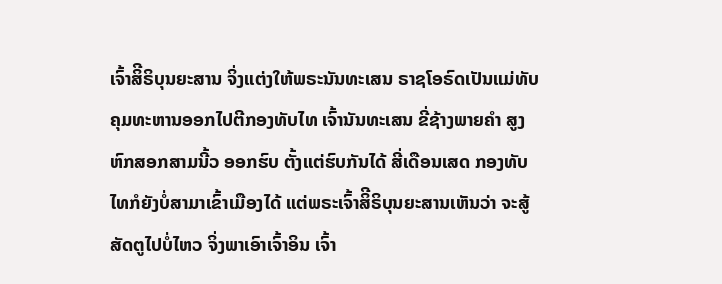ເຈົ້າສິີຣິບຸນຍະສານ ຈິ່ງແຕ່ງໃຫ້ພຣະນັນທະເສນ ຣາຊໂອຣົດເປັນແມ່ທັບ ຄຸມທະຫານອອກໄປຕີກອງທັບໄທ ເຈົ້ານັນທະເສນ ຂີ່ຊ້າງພາຍຄຳ ສູງຫົກສອກສາມນີ້ວ ອອກຮົບ ຕັ້ງແຕ່ຮົບກັນໄດ້ ສີ່ເດືອນເສດ ກອງທັບໄທກໍຍັງບໍ່ສາມາເຂົ້າເມືອງໄດ້ ແຕ່ພຣະເຈົ້າສິີຣິບຸນຍະສານເຫັນວ່າ ຈະສູ້ສັດຕູໄປບໍ່ໄຫວ ຈິ່ງພາເອົາເຈົ້າອິນ ເຈົ້າ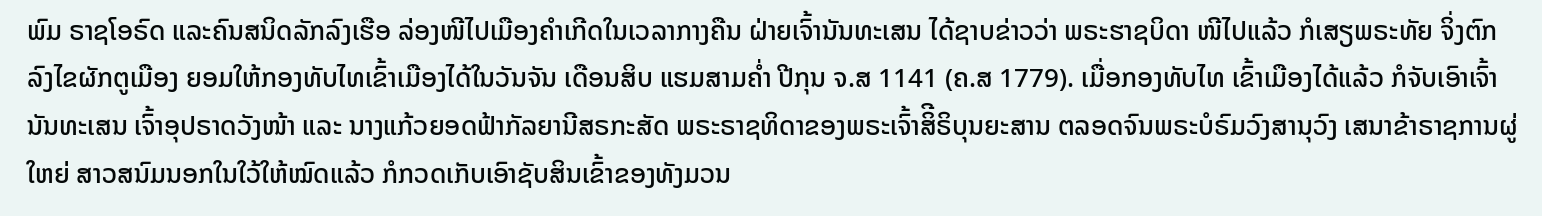ພົມ ຣາຊໂອຣົດ ແລະຄົນສນິດລັກລົງເຮືອ ລ່ອງໜີໄປເມືອງຄຳເກີດໃນເວລາກາງຄືນ ຝ່າຍເຈົ້ານັນທະເສນ ໄດ້ຊາບຂ່າວວ່າ ພຣະຮາຊບິດາ ໜີໄປແລ້ວ ກໍເສຽພຣະທັຍ ຈິ່ງຕົກລົງໄຂຜັກຕູເມືອງ ຍອມໃຫ້ກອງທັບໄທເຂົ້າເມືອງໄດ້ໃນວັນຈັນ ເດືອນສິບ ແຮມສາມຄ່ຳ ປີກຸນ ຈ.ສ 1141 (ຄ.ສ 1779). ເມື່ອກອງທັບໄທ ເຂົ້າເມືອງໄດ້ແລ້ວ ກໍຈັບເອົາເຈົ້ານັນທະເສນ ເຈົ້າອຸປຣາດວັງໜ້າ ແລະ ນາງແກ້ວຍອດຟ້າກັລຍານີສຣກະສັດ ພຣະຣາຊທິດາຂອງພຣະເຈົ້າສິີຣິບຸນຍະສານ ຕລອດຈົນພຣະບໍຣົມວົງສານຸວົງ ເສນາຂ້າຣາຊການຜູ່ໃຫຍ່ ສາວສນົມນອກໃນໃວ້ໃຫ້ໝົດແລ້ວ ກໍກວດເກັບເອົາຊັບສິນເຂົ້າຂອງທັງມວນ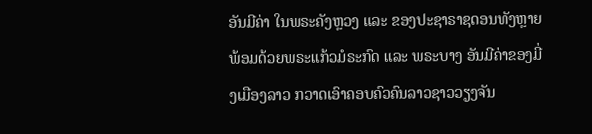ອັນມີຄ່າ ໃນພຣະຄັງຫຼວງ ແລະ ຂອງປະຊາຣາຊດອນທັງຫຼາຍ ພ້ອມດ້ວຍພຣະແກ້ວມໍຣະກົດ ແລະ ພຣະບາງ ອັນມີຄ່າຂອງມີ່ງເມືອງລາວ ກວາດເອົາຄອບຄົວຄົນລາວຊາວວຽງຈັນ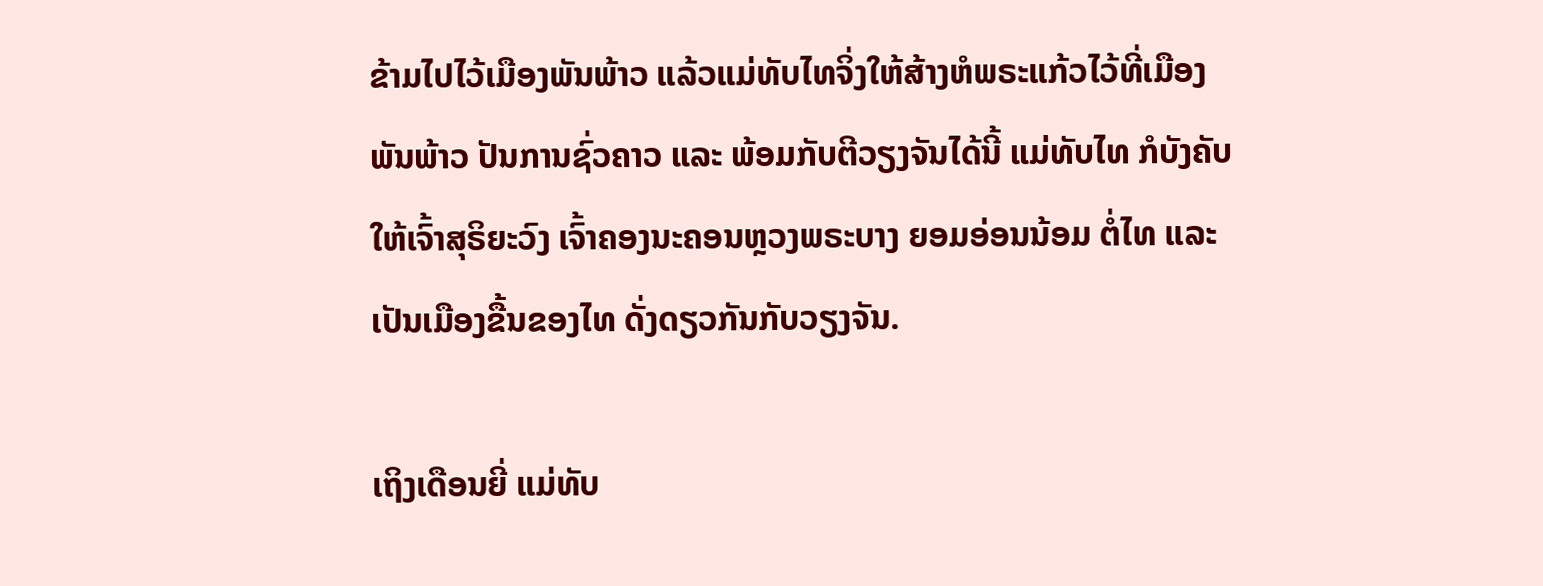ຂ້າມໄປໄວ້ເມືອງພັນພ້າວ ແລ້ວແມ່ທັບໄທຈິ່ງໃຫ້ສ້າງຫໍພຣະແກ້ວໄວ້ທີ່ເມືອງພັນພ້າວ ປັນການຊົ່ວຄາວ ແລະ ພ້ອມກັບຕີວຽງຈັນໄດ້ນີ້ ແມ່ທັບໄທ ກໍບັງຄັບໃຫ້ເຈົ້າສຸຣິຍະວົງ ເຈົ້າຄອງນະຄອນຫຼວງພຣະບາງ ຍອມອ່ອນນ້ອມ ຕໍ່ໄທ ແລະ ເປັນເມືອງຂື້ນຂອງໄທ ດັ່ງດຽວກັນກັບວຽງຈັນ.

ເຖິງເດືອນຍີ່ ແມ່ທັບ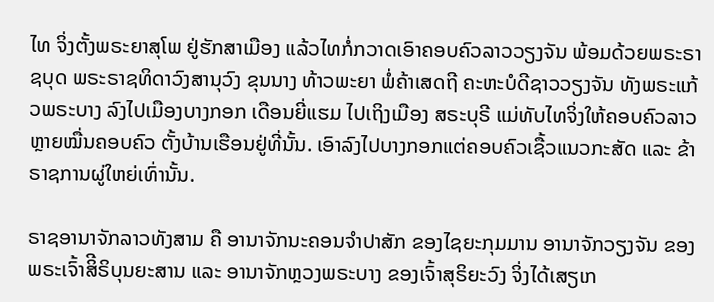ໄທ ຈິ່ງຕັ້ງພຣະຍາສຸໂພ ຢູ່ຮັກສາເມືອງ ແລ້ວໄທກໍ່ກວາດເອົາຄອບຄົວລາວວຽງຈັນ ພ້ອມດ້ວຍພຣະຣາຊບຸດ ພຣະຣາຊທິດາວົງສານຸວົງ ຂຸນນາງ ທ້າວພະຍາ ພໍ່ຄ້າເສດຖີ ຄະຫະບໍດີຊາວວຽງຈັນ ທັງພຣະແກ້ວພຣະບາງ ລົງໄປເມືອງບາງກອກ ເດືອນຍີ່ແຮມ ໄປເຖິງເມືອງ ສຣະບຸຣີ ແມ່ທັບໄທຈິ່ງໃຫ້ຄອບຄົວລາວຫຼາຍໝື່ນຄອບຄົວ ຕັ້ງບ້ານເຮືອນຢູ່ທີ່ນັ້ນ. ເອົາລົງໄປບາງກອກແຕ່ຄອບຄົວເຊື້ວແນວກະສັດ ແລະ ຂ້າຣາຊການຜູ່ໃຫຍ່ເທົ່ານັ້ນ.

ຣາຊອານາຈັກລາວທັງສາມ ຄື ອານາຈັກນະຄອນຈຳປາສັກ ຂອງໄຊຍະກຸມມານ ອານາຈັກວຽງຈັນ ຂອງພຣະເຈົ້າສິີຣິບຸນຍະສານ ແລະ ອານາຈັກຫຼວງພຣະບາງ ຂອງເຈົ້າສຸຣິຍະວົງ ຈິ່ງໄດ້ເສຽເກ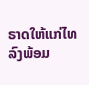ຣາດໃຫ້ແກ່ໄທ ລົງພ້ອມ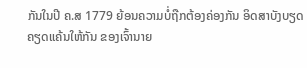ກັນໃນປີ ຄ.ສ 1779 ຍ້ອນຄວາມບໍ່ຖືກຕ້ອງຄ່ອງກັນ ອິດສາບັງບຽດຄຽດແຄ້ນໃຫ້ກັນ ຂອງເຈົ້ານາຍ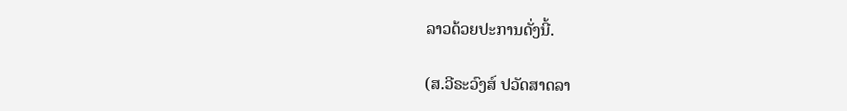ລາວດ້ວຍປະການດັ່ງນີ້.

(ສ.ວີຣະວົງສ໌ ປວັດສາດລາ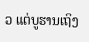ວ ແຕ່ບູຮານເຖິງ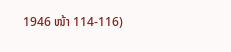1946 ໜ້າ 114-116)